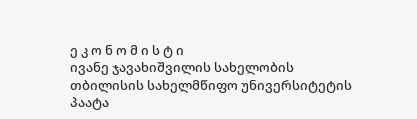ე კ ო ნ ო მ ი ს ტ ი
ივანე ჯავახიშვილის სახელობის თბილისის სახელმწიფო უნივერსიტეტის პაატა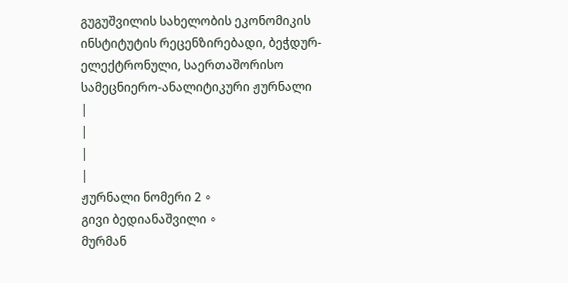გუგუშვილის სახელობის ეკონომიკის ინსტიტუტის რეცენზირებადი, ბეჭდურ-ელექტრონული, საერთაშორისო სამეცნიერო-ანალიტიკური ჟურნალი
|
|
|
|
ჟურნალი ნომერი 2 ∘
გივი ბედიანაშვილი ∘
მურმან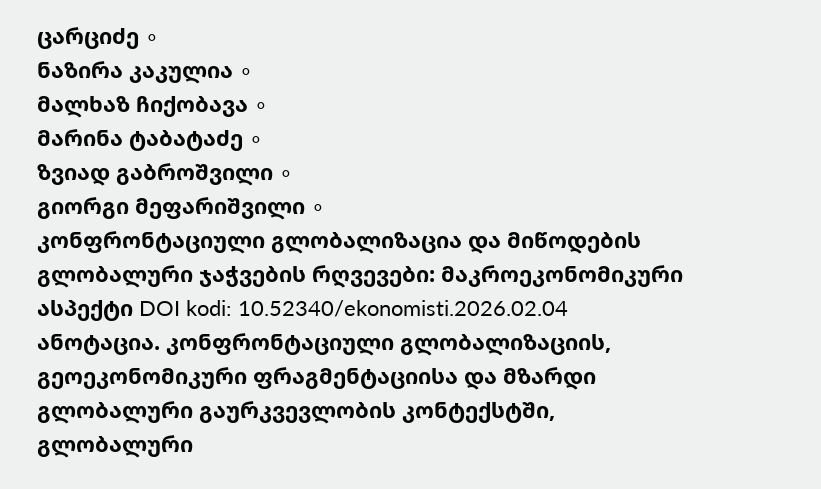ცარციძე ∘
ნაზირა კაკულია ∘
მალხაზ ჩიქობავა ∘
მარინა ტაბატაძე ∘
ზვიად გაბროშვილი ∘
გიორგი მეფარიშვილი ∘
კონფრონტაციული გლობალიზაცია და მიწოდების გლობალური ჯაჭვების რღვევები: მაკროეკონომიკური ასპექტი DOI kodi: 10.52340/ekonomisti.2026.02.04 ანოტაცია. კონფრონტაციული გლობალიზაციის, გეოეკონომიკური ფრაგმენტაციისა და მზარდი გლობალური გაურკვევლობის კონტექსტში, გლობალური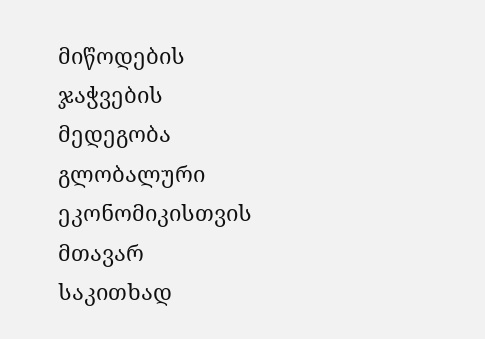მიწოდების ჯაჭვების მედეგობა გლობალური ეკონომიკისთვის მთავარ საკითხად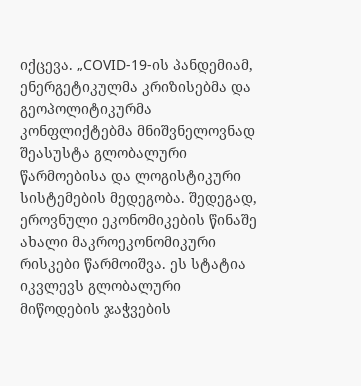იქცევა. „COVID-19-ის პანდემიამ, ენერგეტიკულმა კრიზისებმა და გეოპოლიტიკურმა კონფლიქტებმა მნიშვნელოვნად შეასუსტა გლობალური წარმოებისა და ლოგისტიკური სისტემების მედეგობა. შედეგად, ეროვნული ეკონომიკების წინაშე ახალი მაკროეკონომიკური რისკები წარმოიშვა. ეს სტატია იკვლევს გლობალური მიწოდების ჯაჭვების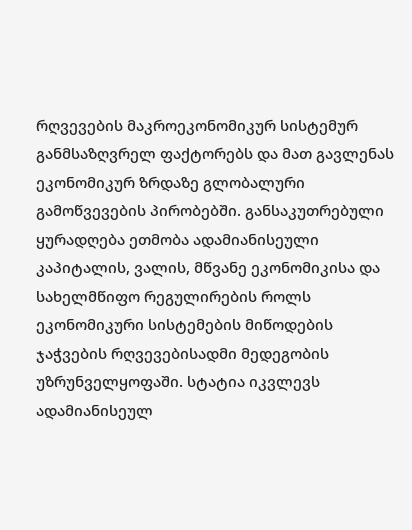რღვევების მაკროეკონომიკურ სისტემურ განმსაზღვრელ ფაქტორებს და მათ გავლენას ეკონომიკურ ზრდაზე გლობალური გამოწვევების პირობებში. განსაკუთრებული ყურადღება ეთმობა ადამიანისეული კაპიტალის, ვალის, მწვანე ეკონომიკისა და სახელმწიფო რეგულირების როლს ეკონომიკური სისტემების მიწოდების ჯაჭვების რღვევებისადმი მედეგობის უზრუნველყოფაში. სტატია იკვლევს ადამიანისეულ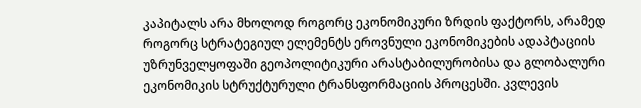კაპიტალს არა მხოლოდ როგორც ეკონომიკური ზრდის ფაქტორს, არამედ როგორც სტრატეგიულ ელემენტს ეროვნული ეკონომიკების ადაპტაციის უზრუნველყოფაში გეოპოლიტიკური არასტაბილურობისა და გლობალური ეკონომიკის სტრუქტურული ტრანსფორმაციის პროცესში. კვლევის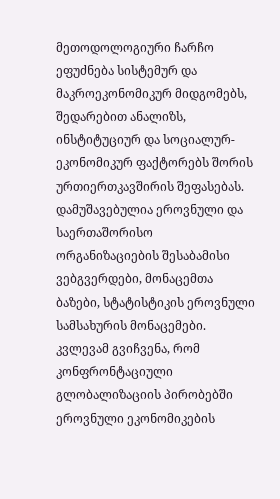მეთოდოლოგიური ჩარჩო ეფუძნება სისტემურ და მაკროეკონომიკურ მიდგომებს, შედარებით ანალიზს, ინსტიტუციურ და სოციალურ-ეკონომიკურ ფაქტორებს შორის ურთიერთკავშირის შეფასებას. დამუშავებულია ეროვნული და საერთაშორისო ორგანიზაციების შესაბამისი ვებგვერდები, მონაცემთა ბაზები, სტატისტიკის ეროვნული სამსახურის მონაცემები. კვლევამ გვიჩვენა, რომ კონფრონტაციული გლობალიზაციის პირობებში ეროვნული ეკონომიკების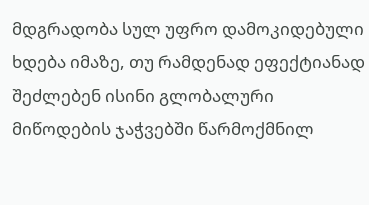მდგრადობა სულ უფრო დამოკიდებული ხდება იმაზე, თუ რამდენად ეფექტიანად შეძლებენ ისინი გლობალური მიწოდების ჯაჭვებში წარმოქმნილ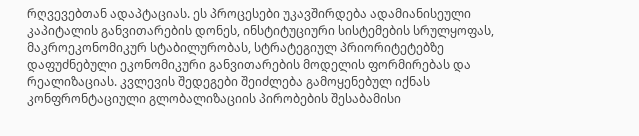რღვევებთან ადაპტაციას. ეს პროცესები უკავშირდება ადამიანისეული კაპიტალის განვითარების დონეს, ინსტიტუციური სისტემების სრულყოფას, მაკროეკონომიკურ სტაბილურობას, სტრატეგიულ პრიორიტეტებზე დაფუძნებული ეკონომიკური განვითარების მოდელის ფორმირებას და რეალიზაციას. კვლევის შედეგები შეიძლება გამოყენებულ იქნას კონფრონტაციული გლობალიზაციის პირობების შესაბამისი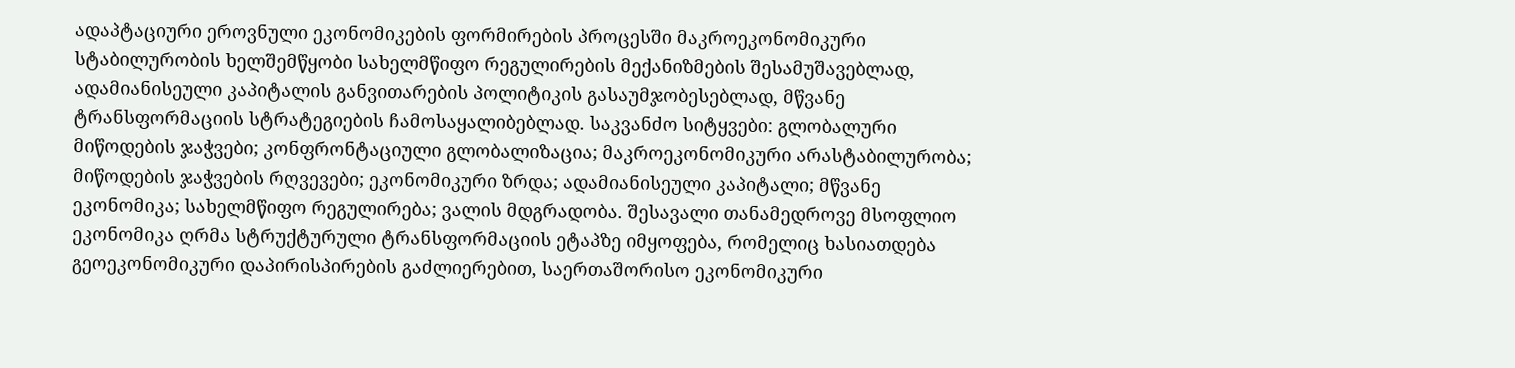ადაპტაციური ეროვნული ეკონომიკების ფორმირების პროცესში მაკროეკონომიკური სტაბილურობის ხელშემწყობი სახელმწიფო რეგულირების მექანიზმების შესამუშავებლად, ადამიანისეული კაპიტალის განვითარების პოლიტიკის გასაუმჯობესებლად, მწვანე ტრანსფორმაციის სტრატეგიების ჩამოსაყალიბებლად. საკვანძო სიტყვები: გლობალური მიწოდების ჯაჭვები; კონფრონტაციული გლობალიზაცია; მაკროეკონომიკური არასტაბილურობა; მიწოდების ჯაჭვების რღვევები; ეკონომიკური ზრდა; ადამიანისეული კაპიტალი; მწვანე ეკონომიკა; სახელმწიფო რეგულირება; ვალის მდგრადობა. შესავალი თანამედროვე მსოფლიო ეკონომიკა ღრმა სტრუქტურული ტრანსფორმაციის ეტაპზე იმყოფება, რომელიც ხასიათდება გეოეკონომიკური დაპირისპირების გაძლიერებით, საერთაშორისო ეკონომიკური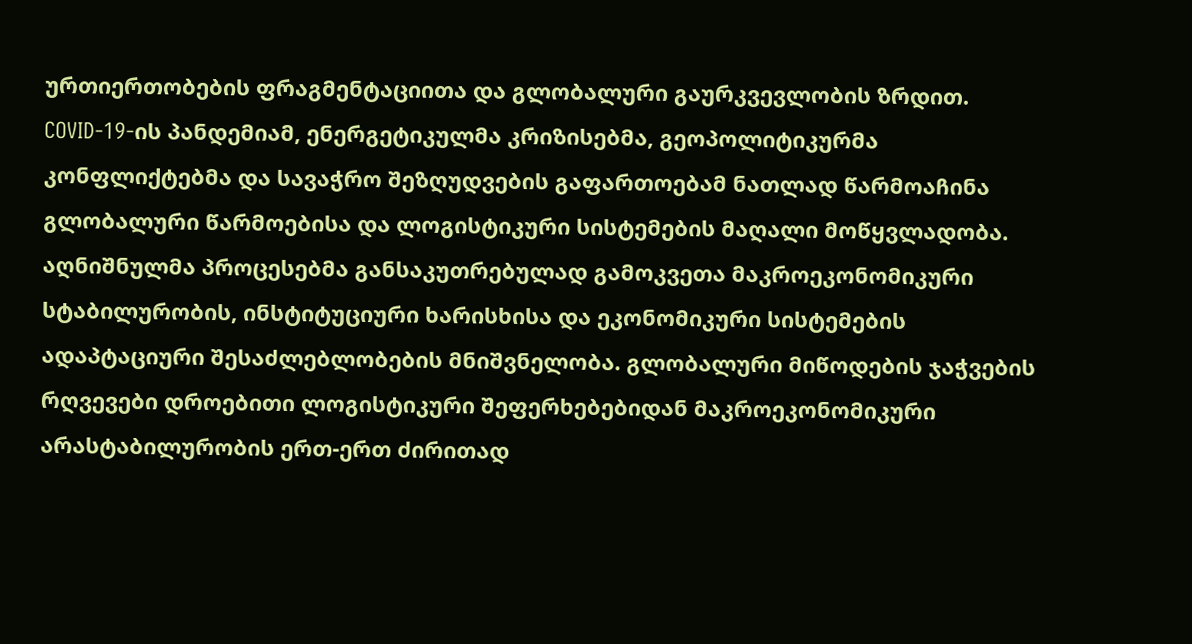ურთიერთობების ფრაგმენტაციითა და გლობალური გაურკვევლობის ზრდით. COVID-19-ის პანდემიამ, ენერგეტიკულმა კრიზისებმა, გეოპოლიტიკურმა კონფლიქტებმა და სავაჭრო შეზღუდვების გაფართოებამ ნათლად წარმოაჩინა გლობალური წარმოებისა და ლოგისტიკური სისტემების მაღალი მოწყვლადობა. აღნიშნულმა პროცესებმა განსაკუთრებულად გამოკვეთა მაკროეკონომიკური სტაბილურობის, ინსტიტუციური ხარისხისა და ეკონომიკური სისტემების ადაპტაციური შესაძლებლობების მნიშვნელობა. გლობალური მიწოდების ჯაჭვების რღვევები დროებითი ლოგისტიკური შეფერხებებიდან მაკროეკონომიკური არასტაბილურობის ერთ-ერთ ძირითად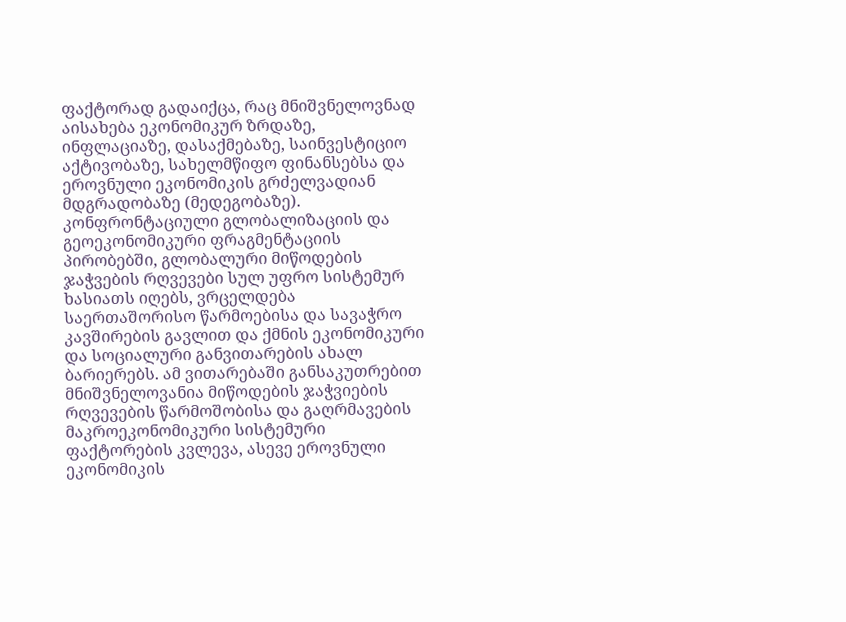ფაქტორად გადაიქცა, რაც მნიშვნელოვნად აისახება ეკონომიკურ ზრდაზე, ინფლაციაზე, დასაქმებაზე, საინვესტიციო აქტივობაზე, სახელმწიფო ფინანსებსა და ეროვნული ეკონომიკის გრძელვადიან მდგრადობაზე (მედეგობაზე). კონფრონტაციული გლობალიზაციის და გეოეკონომიკური ფრაგმენტაციის პირობებში, გლობალური მიწოდების ჯაჭვების რღვევები სულ უფრო სისტემურ ხასიათს იღებს, ვრცელდება საერთაშორისო წარმოებისა და სავაჭრო კავშირების გავლით და ქმნის ეკონომიკური და სოციალური განვითარების ახალ ბარიერებს. ამ ვითარებაში განსაკუთრებით მნიშვნელოვანია მიწოდების ჯაჭვიების რღვევების წარმოშობისა და გაღრმავების მაკროეკონომიკური სისტემური ფაქტორების კვლევა, ასევე ეროვნული ეკონომიკის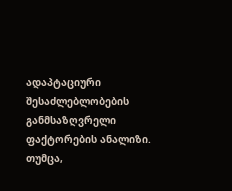ადაპტაციური შესაძლებლობების განმსაზღვრელი ფაქტორების ანალიზი. თუმცა,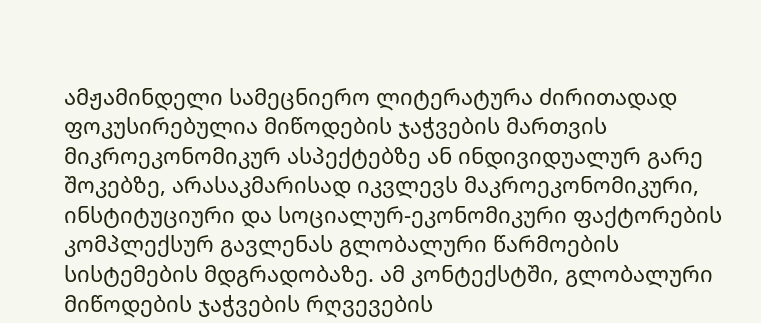ამჟამინდელი სამეცნიერო ლიტერატურა ძირითადად ფოკუსირებულია მიწოდების ჯაჭვების მართვის მიკროეკონომიკურ ასპექტებზე ან ინდივიდუალურ გარე შოკებზე, არასაკმარისად იკვლევს მაკროეკონომიკური, ინსტიტუციური და სოციალურ-ეკონომიკური ფაქტორების კომპლექსურ გავლენას გლობალური წარმოების სისტემების მდგრადობაზე. ამ კონტექსტში, გლობალური მიწოდების ჯაჭვების რღვევების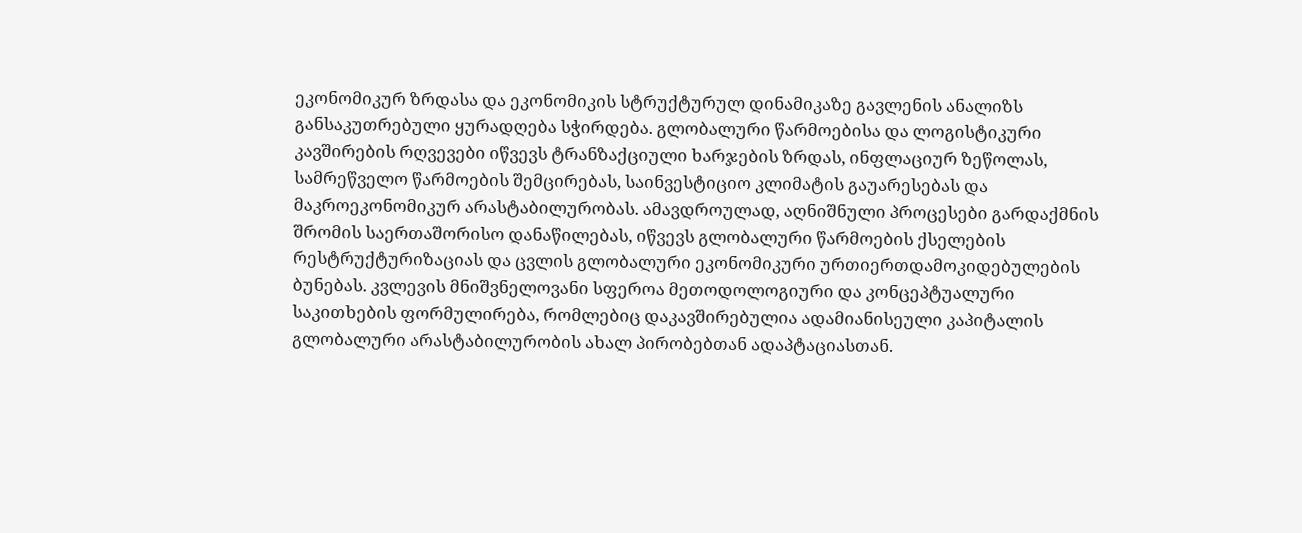ეკონომიკურ ზრდასა და ეკონომიკის სტრუქტურულ დინამიკაზე გავლენის ანალიზს განსაკუთრებული ყურადღება სჭირდება. გლობალური წარმოებისა და ლოგისტიკური კავშირების რღვევები იწვევს ტრანზაქციული ხარჯების ზრდას, ინფლაციურ ზეწოლას, სამრეწველო წარმოების შემცირებას, საინვესტიციო კლიმატის გაუარესებას და მაკროეკონომიკურ არასტაბილურობას. ამავდროულად, აღნიშნული პროცესები გარდაქმნის შრომის საერთაშორისო დანაწილებას, იწვევს გლობალური წარმოების ქსელების რესტრუქტურიზაციას და ცვლის გლობალური ეკონომიკური ურთიერთდამოკიდებულების ბუნებას. კვლევის მნიშვნელოვანი სფეროა მეთოდოლოგიური და კონცეპტუალური საკითხების ფორმულირება, რომლებიც დაკავშირებულია ადამიანისეული კაპიტალის გლობალური არასტაბილურობის ახალ პირობებთან ადაპტაციასთან.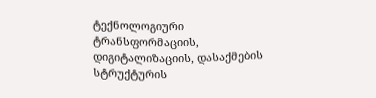ტექნოლოგიური ტრანსფორმაციის, დიგიტალიზაციის, დასაქმების სტრუქტურის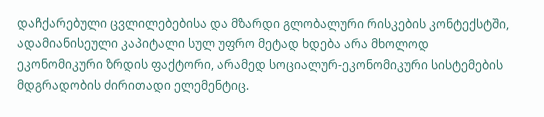დაჩქარებული ცვლილებებისა და მზარდი გლობალური რისკების კონტექსტში, ადამიანისეული კაპიტალი სულ უფრო მეტად ხდება არა მხოლოდ ეკონომიკური ზრდის ფაქტორი, არამედ სოციალურ-ეკონომიკური სისტემების მდგრადობის ძირითადი ელემენტიც.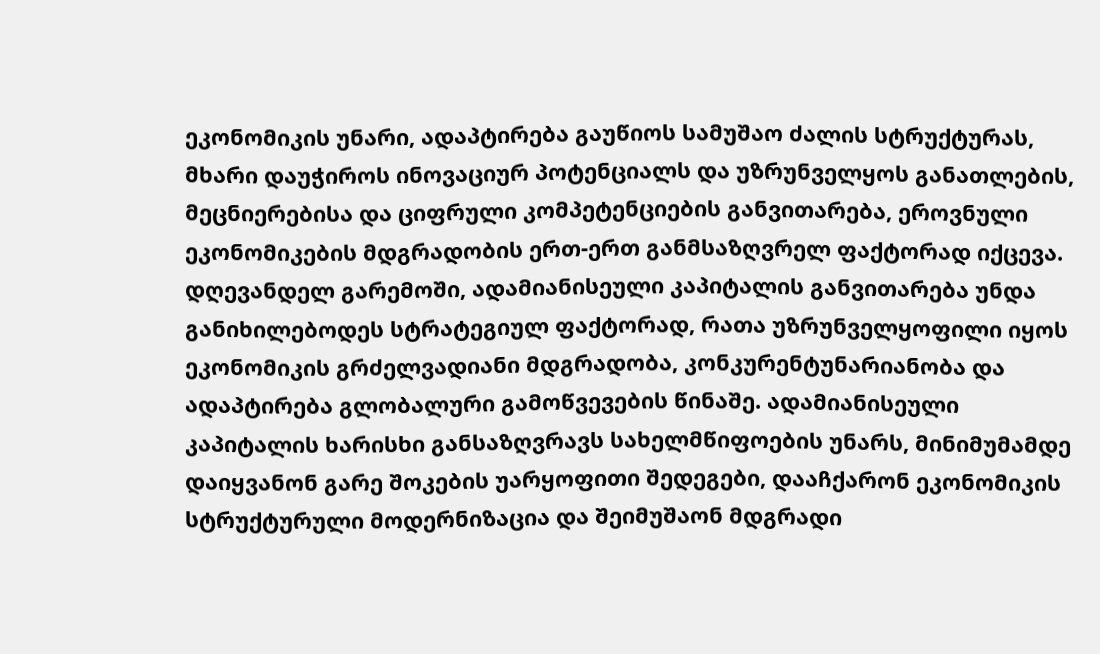ეკონომიკის უნარი, ადაპტირება გაუწიოს სამუშაო ძალის სტრუქტურას, მხარი დაუჭიროს ინოვაციურ პოტენციალს და უზრუნველყოს განათლების, მეცნიერებისა და ციფრული კომპეტენციების განვითარება, ეროვნული ეკონომიკების მდგრადობის ერთ-ერთ განმსაზღვრელ ფაქტორად იქცევა. დღევანდელ გარემოში, ადამიანისეული კაპიტალის განვითარება უნდა განიხილებოდეს სტრატეგიულ ფაქტორად, რათა უზრუნველყოფილი იყოს ეკონომიკის გრძელვადიანი მდგრადობა, კონკურენტუნარიანობა და ადაპტირება გლობალური გამოწვევების წინაშე. ადამიანისეული კაპიტალის ხარისხი განსაზღვრავს სახელმწიფოების უნარს, მინიმუმამდე დაიყვანონ გარე შოკების უარყოფითი შედეგები, დააჩქარონ ეკონომიკის სტრუქტურული მოდერნიზაცია და შეიმუშაონ მდგრადი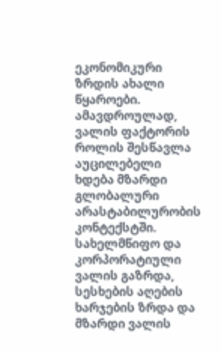ეკონომიკური ზრდის ახალი წყაროები. ამავდროულად, ვალის ფაქტორის როლის შესწავლა აუცილებელი ხდება მზარდი გლობალური არასტაბილურობის კონტექსტში. სახელმწიფო და კორპორატიული ვალის გაზრდა, სესხების აღების ხარჯების ზრდა და მზარდი ვალის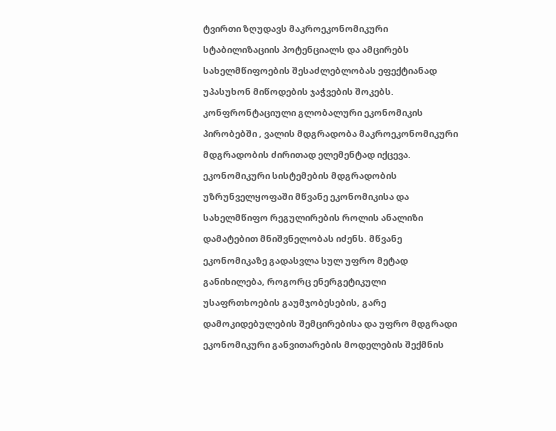ტვირთი ზღუდავს მაკროეკონომიკური სტაბილიზაციის პოტენციალს და ამცირებს სახელმწიფოების შესაძლებლობას ეფექტიანად უპასუხონ მიწოდების ჯაჭვების შოკებს. კონფრონტაციული გლობალური ეკონომიკის პირობებში , ვალის მდგრადობა მაკროეკონომიკური მდგრადობის ძირითად ელემენტად იქცევა. ეკონომიკური სისტემების მდგრადობის უზრუნველყოფაში მწვანე ეკონომიკისა და სახელმწიფო რეგულირების როლის ანალიზი დამატებით მნიშვნელობას იძენს. მწვანე ეკონომიკაზე გადასვლა სულ უფრო მეტად განიხილება, როგორც ენერგეტიკული უსაფრთხოების გაუმჯობესების, გარე დამოკიდებულების შემცირებისა და უფრო მდგრადი ეკონომიკური განვითარების მოდელების შექმნის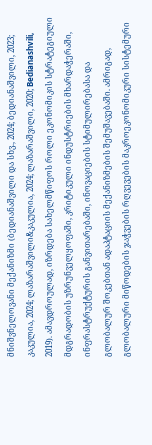მნიშვნელოვანი მექანიზმი (ბედიანაშვილი და სხვ., 2024; ბედიანაშვილი, 2023; კაკულია, 2024; ლაზარაშვილი&კაკულია, 2024; ლაზარაშვილი, 2020; Bedianashvili, 2019). ამავდროულად, იზრდება სახელმწიფოს როლი ეკონომიკის სტრატეგიული მდგრადობის უზრუნველყოფაში, კრიტიკული ინდუსტრიების მხარდაჭერაში, ინფრასტრუქტურის განვითარებაში, ინოვაციების სტიმულირებასა და გლობალურ შოკებთან ადაპტაციის მექანიზმების შემუშავებაში. ამრიგად, გლობალური მიწოდების ჯაჭვების რღვევების მაკროეკონომიკური სისტემური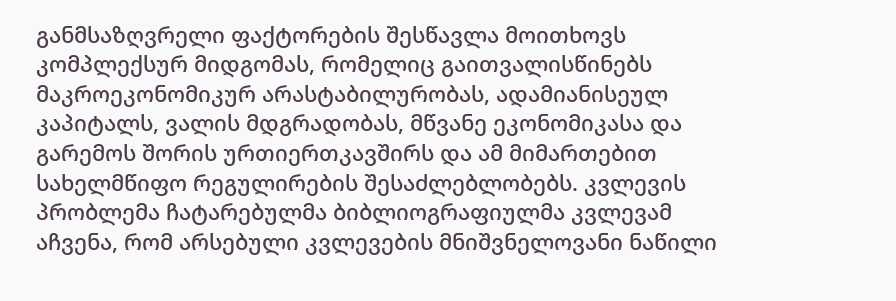განმსაზღვრელი ფაქტორების შესწავლა მოითხოვს კომპლექსურ მიდგომას, რომელიც გაითვალისწინებს მაკროეკონომიკურ არასტაბილურობას, ადამიანისეულ კაპიტალს, ვალის მდგრადობას, მწვანე ეკონომიკასა და გარემოს შორის ურთიერთკავშირს და ამ მიმართებით სახელმწიფო რეგულირების შესაძლებლობებს. კვლევის პრობლემა ჩატარებულმა ბიბლიოგრაფიულმა კვლევამ აჩვენა, რომ არსებული კვლევების მნიშვნელოვანი ნაწილი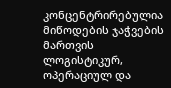კონცენტრირებულია მიწოდების ჯაჭვების მართვის ლოგისტიკურ, ოპერაციულ და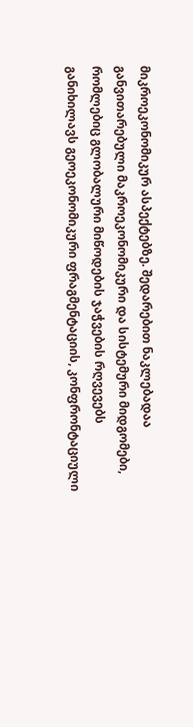მიკროეკონომიკურ ასპექტებზე. შედარებით ნაკლებადაა განვითარებული მაკროეკონომიკური და სისტემური მიდგომები, რომლებიც გლობალური მიწოდების ჯაჭვების რღვევებს განიხილავს გეოეკონომიკური ფრაგმენტაციის, კონფრონტაციული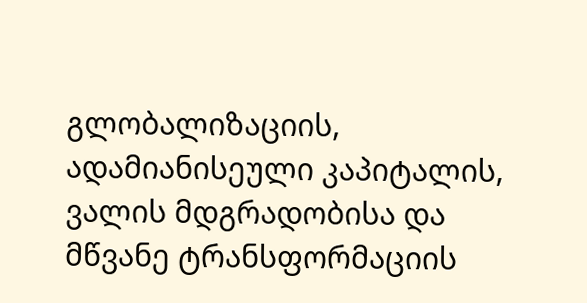გლობალიზაციის, ადამიანისეული კაპიტალის, ვალის მდგრადობისა და მწვანე ტრანსფორმაციის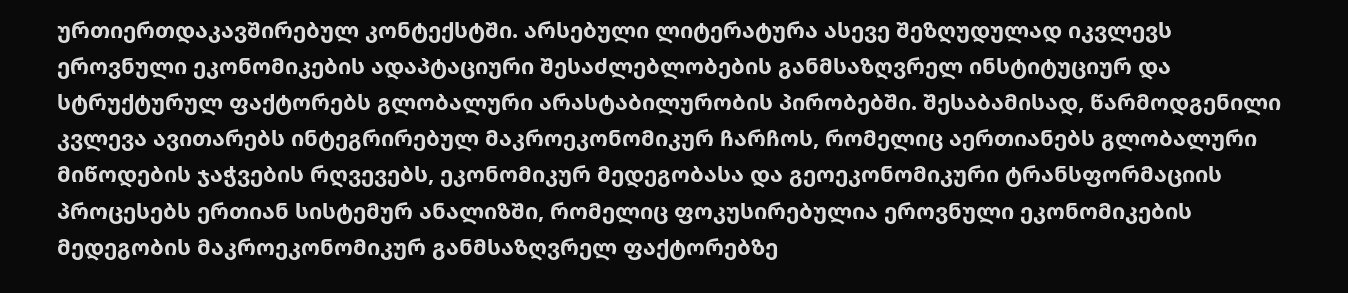ურთიერთდაკავშირებულ კონტექსტში. არსებული ლიტერატურა ასევე შეზღუდულად იკვლევს ეროვნული ეკონომიკების ადაპტაციური შესაძლებლობების განმსაზღვრელ ინსტიტუციურ და სტრუქტურულ ფაქტორებს გლობალური არასტაბილურობის პირობებში. შესაბამისად, წარმოდგენილი კვლევა ავითარებს ინტეგრირებულ მაკროეკონომიკურ ჩარჩოს, რომელიც აერთიანებს გლობალური მიწოდების ჯაჭვების რღვევებს, ეკონომიკურ მედეგობასა და გეოეკონომიკური ტრანსფორმაციის პროცესებს ერთიან სისტემურ ანალიზში, რომელიც ფოკუსირებულია ეროვნული ეკონომიკების მედეგობის მაკროეკონომიკურ განმსაზღვრელ ფაქტორებზე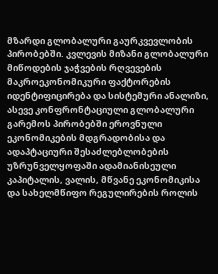მზარდი გლობალური გაურკვევლობის პირობებში. კვლევის მიზანი გლობალური მიწოდების ჯაჭვების რღვევების მაკროეკონომიკური ფაქტორების იდენტიფიცირება და სისტემური ანალიზი, ასევე კონფრონტაციული გლობალური გარემოს პირობებში ეროვნული ეკონომიკების მდგრადობისა და ადაპტაციური შესაძლებლობების უზრუნველყოფაში ადამიანისეული კაპიტალის, ვალის, მწვანე ეკონომიკისა და სახელმწიფო რეგულირების როლის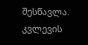შესწავლა. კვლევის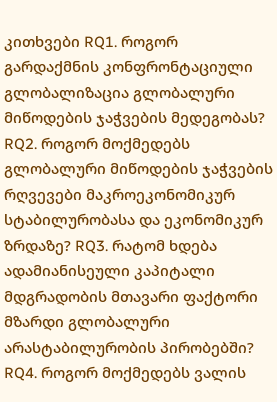კითხვები RQ1. როგორ გარდაქმნის კონფრონტაციული გლობალიზაცია გლობალური მიწოდების ჯაჭვების მედეგობას? RQ2. როგორ მოქმედებს გლობალური მიწოდების ჯაჭვების რღვევები მაკროეკონომიკურ სტაბილურობასა და ეკონომიკურ ზრდაზე? RQ3. რატომ ხდება ადამიანისეული კაპიტალი მდგრადობის მთავარი ფაქტორი მზარდი გლობალური არასტაბილურობის პირობებში? RQ4. როგორ მოქმედებს ვალის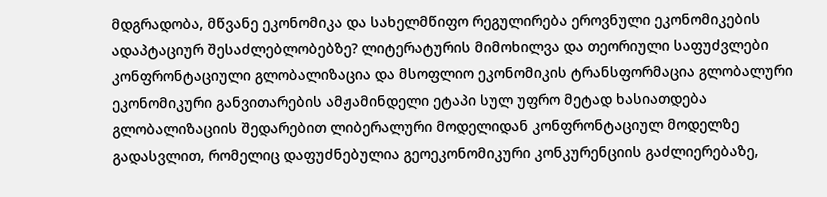მდგრადობა, მწვანე ეკონომიკა და სახელმწიფო რეგულირება ეროვნული ეკონომიკების ადაპტაციურ შესაძლებლობებზე? ლიტერატურის მიმოხილვა და თეორიული საფუძვლები კონფრონტაციული გლობალიზაცია და მსოფლიო ეკონომიკის ტრანსფორმაცია გლობალური ეკონომიკური განვითარების ამჟამინდელი ეტაპი სულ უფრო მეტად ხასიათდება გლობალიზაციის შედარებით ლიბერალური მოდელიდან კონფრონტაციულ მოდელზე გადასვლით, რომელიც დაფუძნებულია გეოეკონომიკური კონკურენციის გაძლიერებაზე,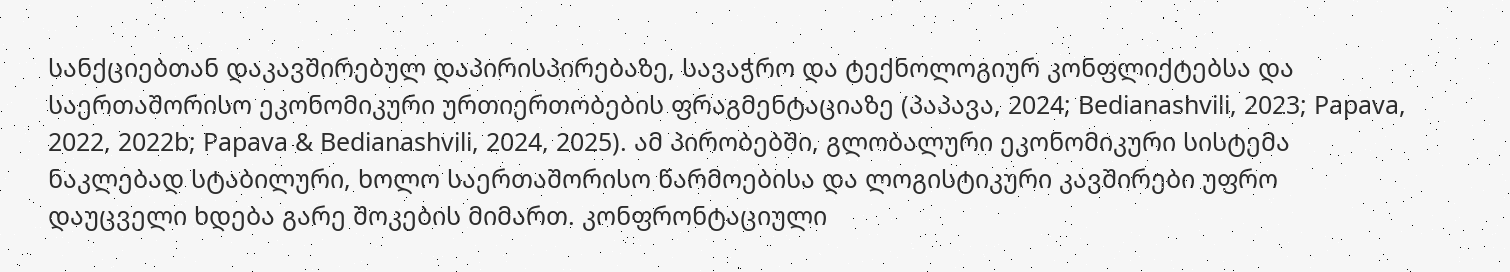სანქციებთან დაკავშირებულ დაპირისპირებაზე, სავაჭრო და ტექნოლოგიურ კონფლიქტებსა და საერთაშორისო ეკონომიკური ურთიერთობების ფრაგმენტაციაზე (პაპავა, 2024; Bedianashvili, 2023; Papava, 2022, 2022b; Papava & Bedianashvili, 2024, 2025). ამ პირობებში, გლობალური ეკონომიკური სისტემა ნაკლებად სტაბილური, ხოლო საერთაშორისო წარმოებისა და ლოგისტიკური კავშირები უფრო დაუცველი ხდება გარე შოკების მიმართ. კონფრონტაციული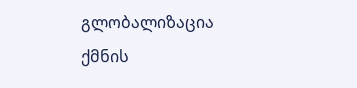გლობალიზაცია ქმნის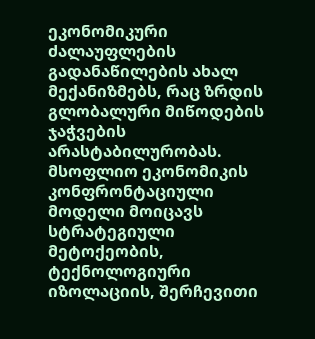ეკონომიკური ძალაუფლების გადანაწილების ახალ მექანიზმებს, რაც ზრდის გლობალური მიწოდების ჯაჭვების არასტაბილურობას. მსოფლიო ეკონომიკის კონფრონტაციული მოდელი მოიცავს სტრატეგიული მეტოქეობის, ტექნოლოგიური იზოლაციის, შერჩევითი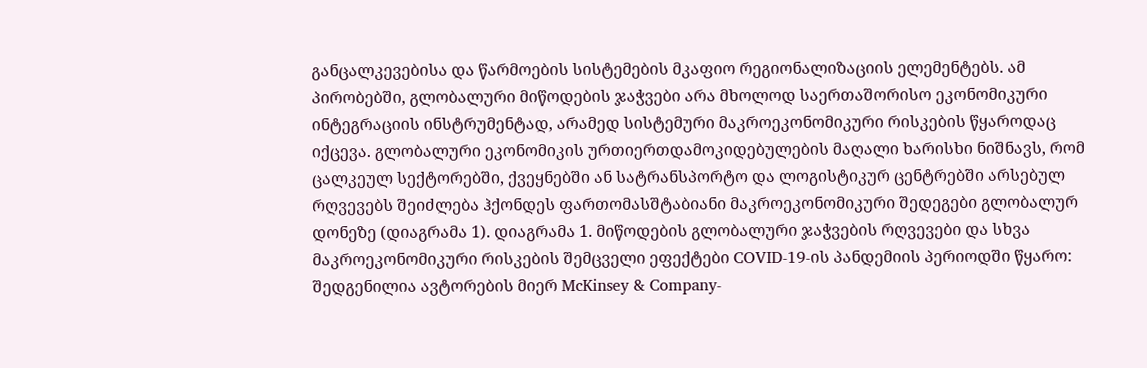განცალკევებისა და წარმოების სისტემების მკაფიო რეგიონალიზაციის ელემენტებს. ამ პირობებში, გლობალური მიწოდების ჯაჭვები არა მხოლოდ საერთაშორისო ეკონომიკური ინტეგრაციის ინსტრუმენტად, არამედ სისტემური მაკროეკონომიკური რისკების წყაროდაც იქცევა. გლობალური ეკონომიკის ურთიერთდამოკიდებულების მაღალი ხარისხი ნიშნავს, რომ ცალკეულ სექტორებში, ქვეყნებში ან სატრანსპორტო და ლოგისტიკურ ცენტრებში არსებულ რღვევებს შეიძლება ჰქონდეს ფართომასშტაბიანი მაკროეკონომიკური შედეგები გლობალურ დონეზე (დიაგრამა 1). დიაგრამა 1. მიწოდების გლობალური ჯაჭვების რღვევები და სხვა მაკროეკონომიკური რისკების შემცველი ეფექტები COVID-19-ის პანდემიის პერიოდში წყარო: შედგენილია ავტორების მიერ McKinsey & Company-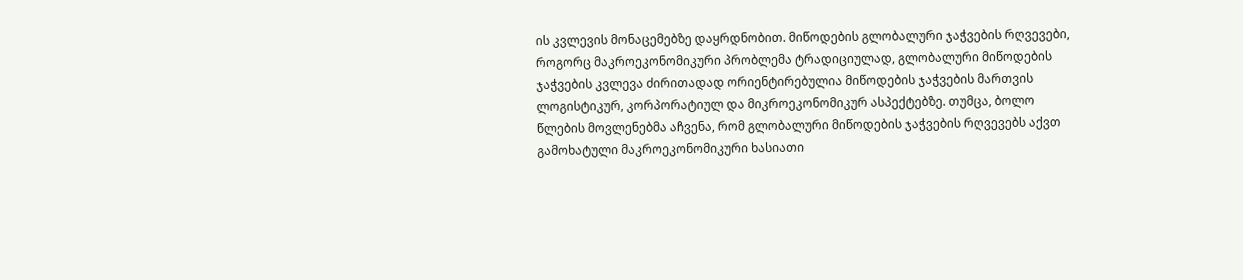ის კვლევის მონაცემებზე დაყრდნობით. მიწოდების გლობალური ჯაჭვების რღვევები, როგორც მაკროეკონომიკური პრობლემა ტრადიციულად, გლობალური მიწოდების ჯაჭვების კვლევა ძირითადად ორიენტირებულია მიწოდების ჯაჭვების მართვის ლოგისტიკურ, კორპორატიულ და მიკროეკონომიკურ ასპექტებზე. თუმცა, ბოლო წლების მოვლენებმა აჩვენა, რომ გლობალური მიწოდების ჯაჭვების რღვევებს აქვთ გამოხატული მაკროეკონომიკური ხასიათი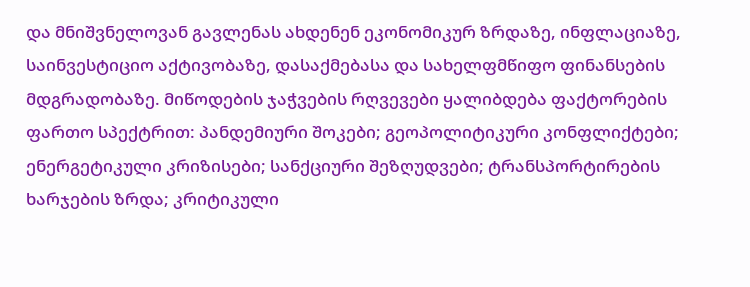და მნიშვნელოვან გავლენას ახდენენ ეკონომიკურ ზრდაზე, ინფლაციაზე, საინვესტიციო აქტივობაზე, დასაქმებასა და სახელფმწიფო ფინანსების მდგრადობაზე. მიწოდების ჯაჭვების რღვევები ყალიბდება ფაქტორების ფართო სპექტრით: პანდემიური შოკები; გეოპოლიტიკური კონფლიქტები; ენერგეტიკული კრიზისები; სანქციური შეზღუდვები; ტრანსპორტირების ხარჯების ზრდა; კრიტიკული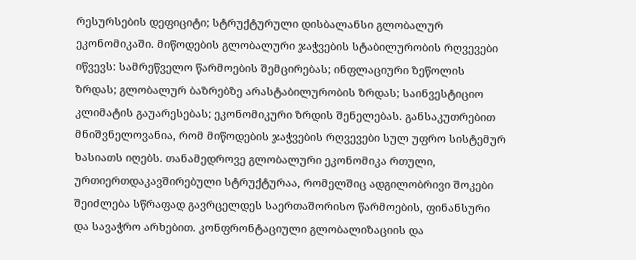რესურსების დეფიციტი; სტრუქტურული დისბალანსი გლობალურ ეკონომიკაში. მიწოდების გლობალური ჯაჭვების სტაბილურობის რღვევები იწვევს: სამრეწველო წარმოების შემცირებას; ინფლაციური ზეწოლის ზრდას; გლობალურ ბაზრებზე არასტაბილურობის ზრდას; საინვესტიციო კლიმატის გაუარესებას; ეკონომიკური ზრდის შენელებას. განსაკუთრებით მნიშვნელოვანია, რომ მიწოდების ჯაჭვების რღვევები სულ უფრო სისტემურ ხასიათს იღებს. თანამედროვე გლობალური ეკონომიკა რთული, ურთიერთდაკავშირებული სტრუქტურაა, რომელშიც ადგილობრივი შოკები შეიძლება სწრაფად გავრცელდეს საერთაშორისო წარმოების, ფინანსური და სავაჭრო არხებით. კონფრონტაციული გლობალიზაციის და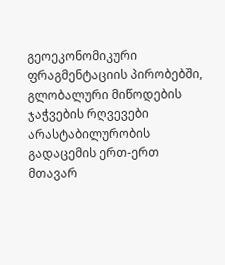გეოეკონომიკური ფრაგმენტაციის პირობებში, გლობალური მიწოდების ჯაჭვების რღვევები არასტაბილურობის გადაცემის ერთ-ერთ მთავარ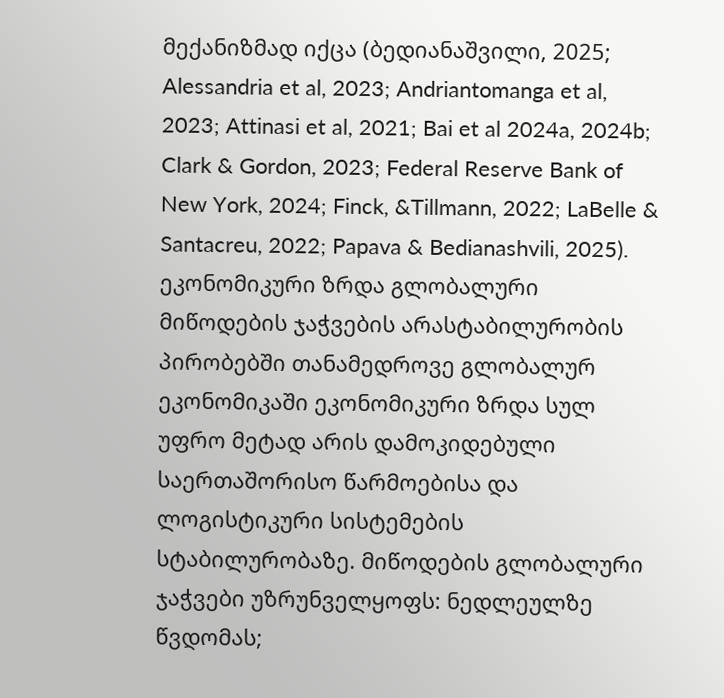მექანიზმად იქცა (ბედიანაშვილი, 2025; Alessandria et al, 2023; Andriantomanga et al, 2023; Attinasi et al, 2021; Bai et al 2024a, 2024b; Clark & Gordon, 2023; Federal Reserve Bank of New York, 2024; Finck, &Tillmann, 2022; LaBelle & Santacreu, 2022; Papava & Bedianashvili, 2025). ეკონომიკური ზრდა გლობალური მიწოდების ჯაჭვების არასტაბილურობის პირობებში თანამედროვე გლობალურ ეკონომიკაში ეკონომიკური ზრდა სულ უფრო მეტად არის დამოკიდებული საერთაშორისო წარმოებისა და ლოგისტიკური სისტემების სტაბილურობაზე. მიწოდების გლობალური ჯაჭვები უზრუნველყოფს: ნედლეულზე წვდომას;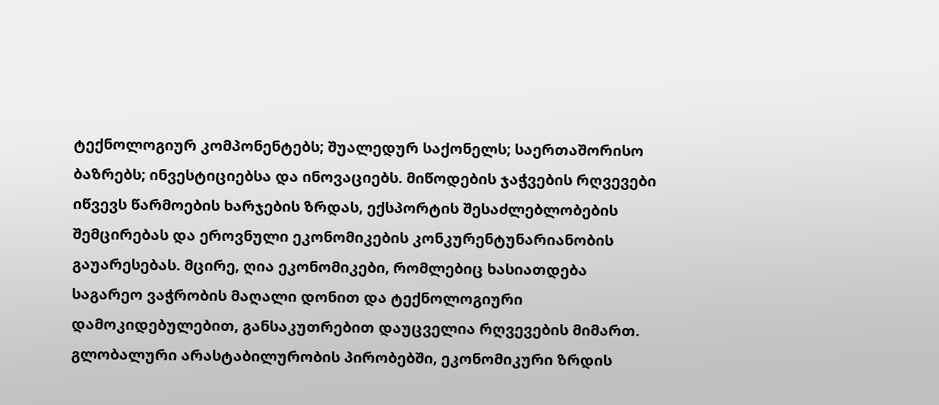ტექნოლოგიურ კომპონენტებს; შუალედურ საქონელს; საერთაშორისო ბაზრებს; ინვესტიციებსა და ინოვაციებს. მიწოდების ჯაჭვების რღვევები იწვევს წარმოების ხარჯების ზრდას, ექსპორტის შესაძლებლობების შემცირებას და ეროვნული ეკონომიკების კონკურენტუნარიანობის გაუარესებას. მცირე, ღია ეკონომიკები, რომლებიც ხასიათდება საგარეო ვაჭრობის მაღალი დონით და ტექნოლოგიური დამოკიდებულებით, განსაკუთრებით დაუცველია რღვევების მიმართ. გლობალური არასტაბილურობის პირობებში, ეკონომიკური ზრდის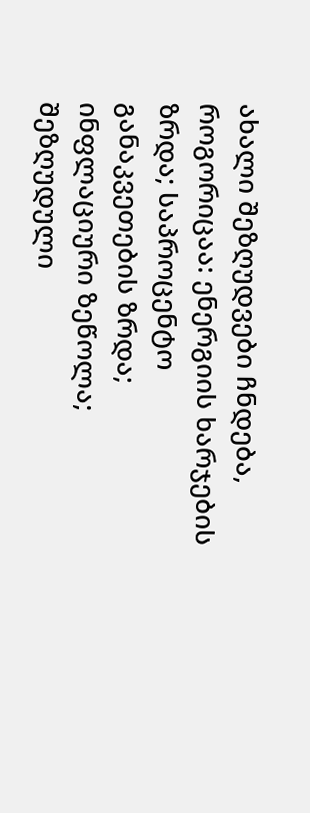ახალი შეზღუდვები ჩნდება, როგორიცაა: ენერგიის ხარჯების ზრდა; საპროცენტო განაკვეთების ზრდა; ინფლაციური ზეწოლა; შეზღუდული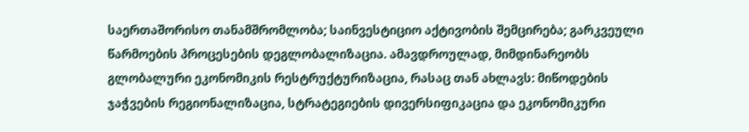საერთაშორისო თანამშრომლობა; საინვესტიციო აქტივობის შემცირება; გარკვეული წარმოების პროცესების დეგლობალიზაცია. ამავდროულად, მიმდინარეობს გლობალური ეკონომიკის რესტრუქტურიზაცია, რასაც თან ახლავს: მიწოდების ჯაჭვების რეგიონალიზაცია, სტრატეგიების დივერსიფიკაცია და ეკონომიკური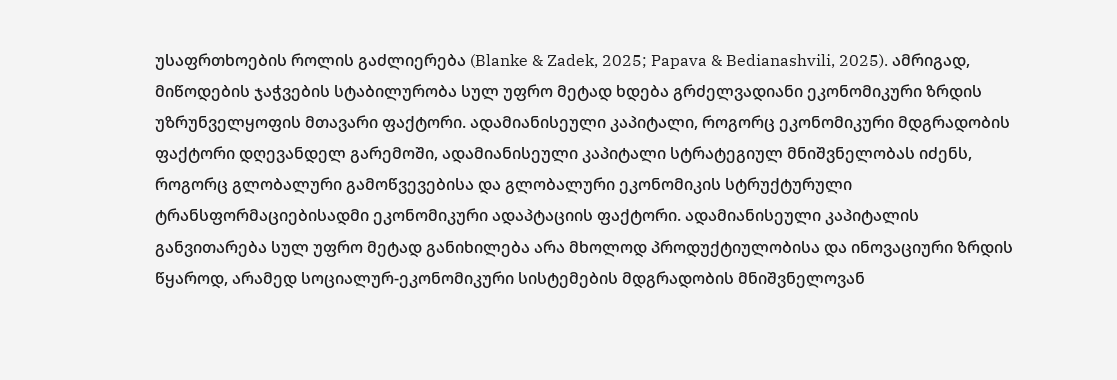უსაფრთხოების როლის გაძლიერება (Blanke & Zadek, 2025; Papava & Bedianashvili, 2025). ამრიგად, მიწოდების ჯაჭვების სტაბილურობა სულ უფრო მეტად ხდება გრძელვადიანი ეკონომიკური ზრდის უზრუნველყოფის მთავარი ფაქტორი. ადამიანისეული კაპიტალი, როგორც ეკონომიკური მდგრადობის ფაქტორი დღევანდელ გარემოში, ადამიანისეული კაპიტალი სტრატეგიულ მნიშვნელობას იძენს, როგორც გლობალური გამოწვევებისა და გლობალური ეკონომიკის სტრუქტურული ტრანსფორმაციებისადმი ეკონომიკური ადაპტაციის ფაქტორი. ადამიანისეული კაპიტალის განვითარება სულ უფრო მეტად განიხილება არა მხოლოდ პროდუქტიულობისა და ინოვაციური ზრდის წყაროდ, არამედ სოციალურ-ეკონომიკური სისტემების მდგრადობის მნიშვნელოვან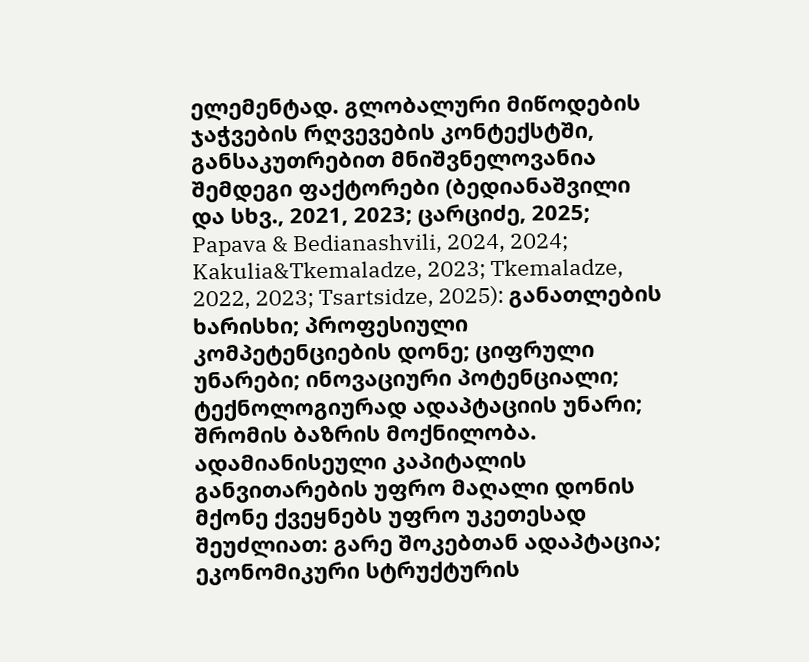ელემენტად. გლობალური მიწოდების ჯაჭვების რღვევების კონტექსტში, განსაკუთრებით მნიშვნელოვანია შემდეგი ფაქტორები (ბედიანაშვილი და სხვ., 2021, 2023; ცარციძე, 2025; Papava & Bedianashvili, 2024, 2024; Kakulia&Tkemaladze, 2023; Tkemaladze, 2022, 2023; Tsartsidze, 2025): განათლების ხარისხი; პროფესიული კომპეტენციების დონე; ციფრული უნარები; ინოვაციური პოტენციალი; ტექნოლოგიურად ადაპტაციის უნარი; შრომის ბაზრის მოქნილობა. ადამიანისეული კაპიტალის განვითარების უფრო მაღალი დონის მქონე ქვეყნებს უფრო უკეთესად შეუძლიათ: გარე შოკებთან ადაპტაცია; ეკონომიკური სტრუქტურის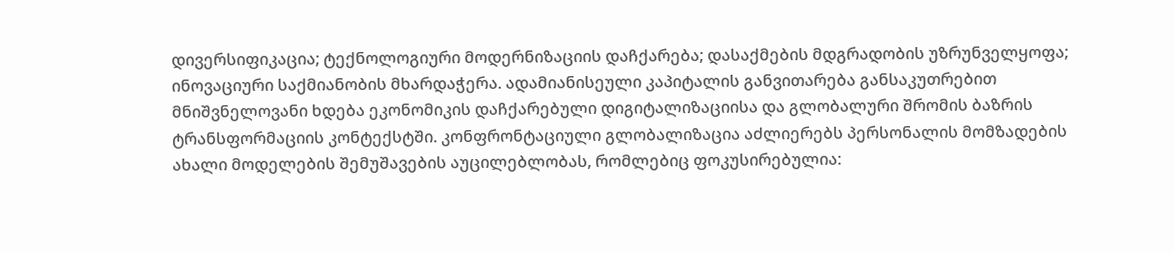დივერსიფიკაცია; ტექნოლოგიური მოდერნიზაციის დაჩქარება; დასაქმების მდგრადობის უზრუნველყოფა; ინოვაციური საქმიანობის მხარდაჭერა. ადამიანისეული კაპიტალის განვითარება განსაკუთრებით მნიშვნელოვანი ხდება ეკონომიკის დაჩქარებული დიგიტალიზაციისა და გლობალური შრომის ბაზრის ტრანსფორმაციის კონტექსტში. კონფრონტაციული გლობალიზაცია აძლიერებს პერსონალის მომზადების ახალი მოდელების შემუშავების აუცილებლობას, რომლებიც ფოკუსირებულია: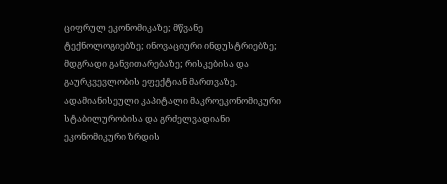ციფრულ ეკონომიკაზე; მწვანე ტექნოლოგიებზე; ინოვაციური ინდუსტრიებზე; მდგრადი განვითარებაზე; რისკებისა და გაურკვევლობის ეფექტიან მართვაზე. ადამიანისეული კაპიტალი მაკროეკონომიკური სტაბილურობისა და გრძელვადიანი ეკონომიკური ზრდის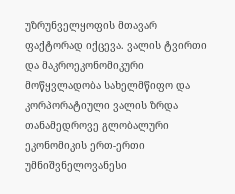უზრუნველყოფის მთავარ ფაქტორად იქცევა. ვალის ტვირთი და მაკროეკონომიკური მოწყვლადობა სახელმწიფო და კორპორატიული ვალის ზრდა თანამედროვე გლობალური ეკონომიკის ერთ-ერთი უმნიშვნელოვანესი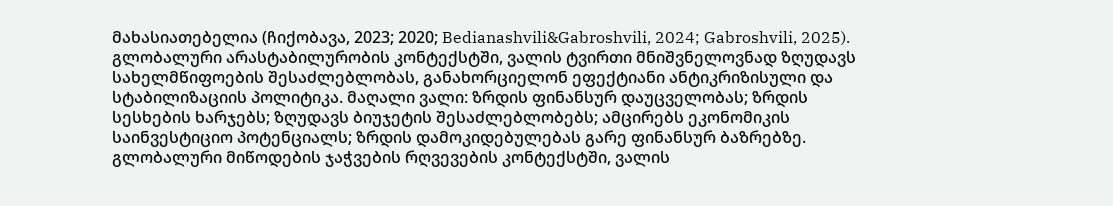მახასიათებელია (ჩიქობავა, 2023; 2020; Bedianashvili&Gabroshvili, 2024; Gabroshvili, 2025). გლობალური არასტაბილურობის კონტექსტში, ვალის ტვირთი მნიშვნელოვნად ზღუდავს სახელმწიფოების შესაძლებლობას, განახორციელონ ეფექტიანი ანტიკრიზისული და სტაბილიზაციის პოლიტიკა. მაღალი ვალი: ზრდის ფინანსურ დაუცველობას; ზრდის სესხების ხარჯებს; ზღუდავს ბიუჯეტის შესაძლებლობებს; ამცირებს ეკონომიკის საინვესტიციო პოტენციალს; ზრდის დამოკიდებულებას გარე ფინანსურ ბაზრებზე. გლობალური მიწოდების ჯაჭვების რღვევების კონტექსტში, ვალის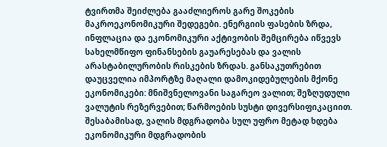ტვირთმა შეიძლება გააძლიეროს გარე შოკების მაკროეკონომიკური შედეგები. ენერგიის ფასების ზრდა, ინფლაცია და ეკონომიკური აქტივობის შემცირება იწვევს სახელმწიფო ფინანსების გაუარესებას და ვალის არასტაბილურობის რისკების ზრდას. განსაკუთრებით დაუცველია იმპორტზე მაღალი დამოკიდებულების მქონე ეკონომიკები: მნიშვნელოვანი საგარეო ვალით; შეზღუდული ვალუტის რეზერვებით; წარმოების სუსტი დივერსიფიკაციით. შესაბამისად, ვალის მდგრადობა სულ უფრო მეტად ხდება ეკონომიკური მდგრადობის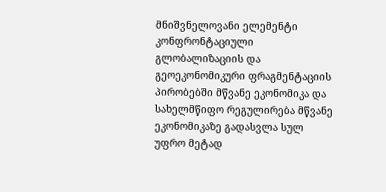მნიშვნელოვანი ელემენტი კონფრონტაციული გლობალიზაციის და გეოეკონომიკური ფრაგმენტაციის პირობებში მწვანე ეკონომიკა და სახელმწიფო რეგულირება მწვანე ეკონომიკაზე გადასვლა სულ უფრო მეტად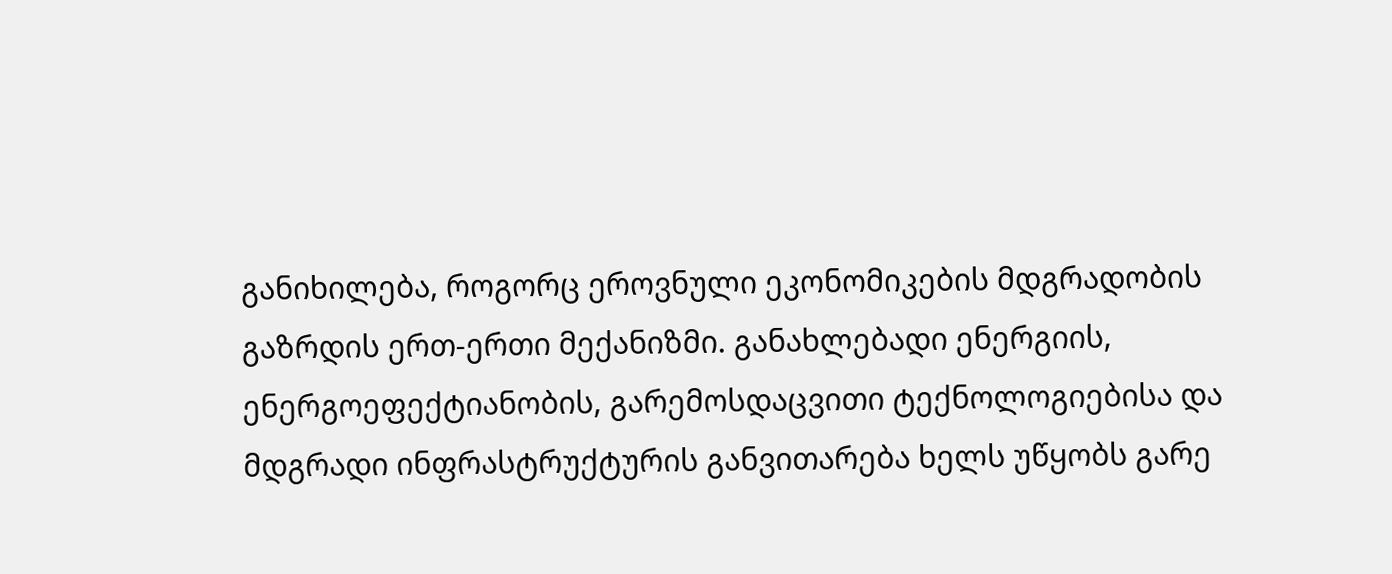განიხილება, როგორც ეროვნული ეკონომიკების მდგრადობის გაზრდის ერთ-ერთი მექანიზმი. განახლებადი ენერგიის, ენერგოეფექტიანობის, გარემოსდაცვითი ტექნოლოგიებისა და მდგრადი ინფრასტრუქტურის განვითარება ხელს უწყობს გარე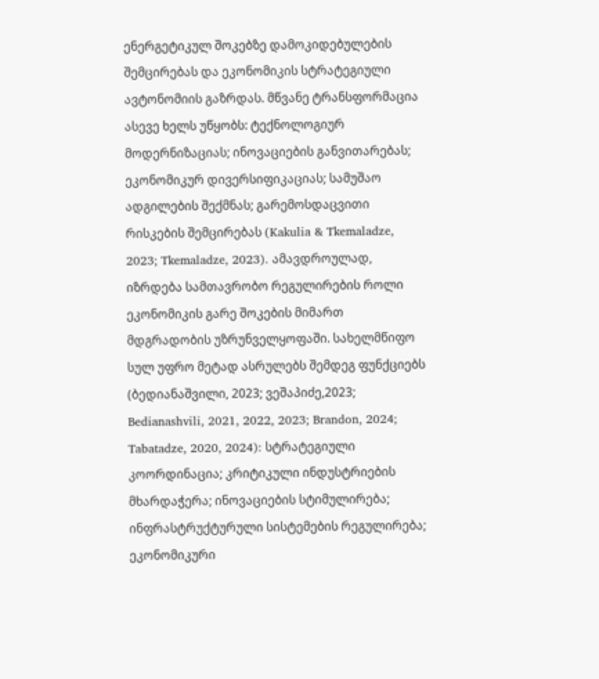ენერგეტიკულ შოკებზე დამოკიდებულების შემცირებას და ეკონომიკის სტრატეგიული ავტონომიის გაზრდას. მწვანე ტრანსფორმაცია ასევე ხელს უწყობს: ტექნოლოგიურ მოდერნიზაციას; ინოვაციების განვითარებას; ეკონომიკურ დივერსიფიკაციას; სამუშაო ადგილების შექმნას; გარემოსდაცვითი რისკების შემცირებას (Kakulia & Tkemaladze, 2023; Tkemaladze, 2023). ამავდროულად, იზრდება სამთავრობო რეგულირების როლი ეკონომიკის გარე შოკების მიმართ მდგრადობის უზრუნველყოფაში. სახელმწიფო სულ უფრო მეტად ასრულებს შემდეგ ფუნქციებს (ბედიანაშვილი, 2023; ვეშაპიძე,2023; Bedianashvili, 2021, 2022, 2023; Brandon, 2024; Tabatadze, 2020, 2024): სტრატეგიული კოორდინაცია; კრიტიკული ინდუსტრიების მხარდაჭერა; ინოვაციების სტიმულირება; ინფრასტრუქტურული სისტემების რეგულირება; ეკონომიკური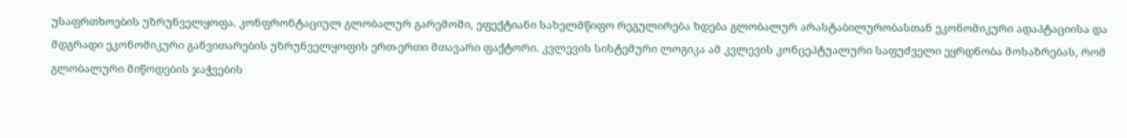უსაფრთხოების უზრუნველყოფა. კონფრონტაციულ გლობალურ გარემოში, ეფექტიანი სახელმწიფო რეგულირება ხდება გლობალურ არასტაბილურობასთან ეკონომიკური ადაპტაციისა და მდგრადი ეკონომიკური განვითარების უზრუნველყოფის ერთ-ერთი მთავარი ფაქტორი. კვლევის სისტემური ლოგიკა ამ კვლევის კონცეპტუალური საფუძველი ეყრდნობა მოსაზრებას, რომ გლობალური მიწოდების ჯაჭვების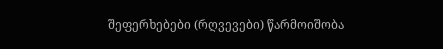შეფერხებები (რღვევები) წარმოიშობა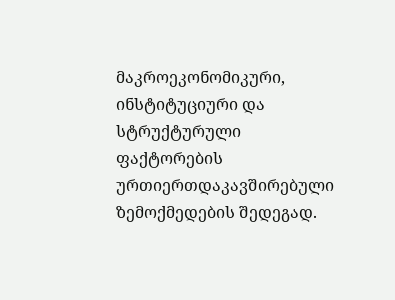მაკროეკონომიკური, ინსტიტუციური და სტრუქტურული ფაქტორების ურთიერთდაკავშირებული ზემოქმედების შედეგად.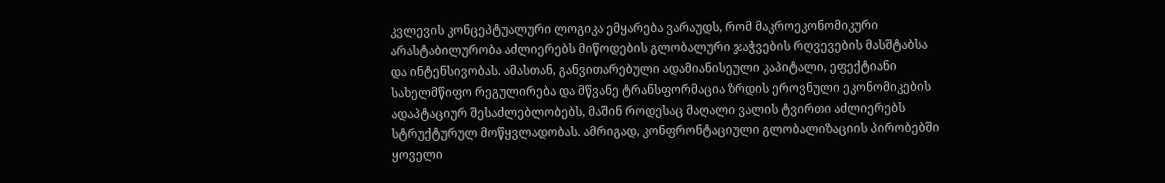კვლევის კონცეპტუალური ლოგიკა ემყარება ვარაუდს, რომ მაკროეკონომიკური არასტაბილურობა აძლიერებს მიწოდების გლობალური ჯაჭვების რღვევების მასშტაბსა და ინტენსივობას. ამასთან, განვითარებული ადამიანისეული კაპიტალი, ეფექტიანი სახელმწიფო რეგულირება და მწვანე ტრანსფორმაცია ზრდის ეროვნული ეკონომიკების ადაპტაციურ შესაძლებლობებს, მაშინ როდესაც მაღალი ვალის ტვირთი აძლიერებს სტრუქტურულ მოწყვლადობას. ამრიგად, კონფრონტაციული გლობალიზაციის პირობებში ყოველი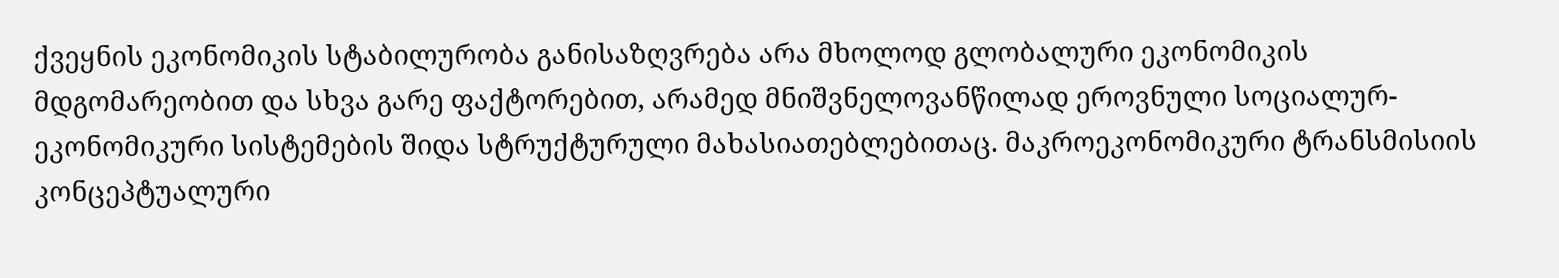ქვეყნის ეკონომიკის სტაბილურობა განისაზღვრება არა მხოლოდ გლობალური ეკონომიკის მდგომარეობით და სხვა გარე ფაქტორებით, არამედ მნიშვნელოვანწილად ეროვნული სოციალურ-ეკონომიკური სისტემების შიდა სტრუქტურული მახასიათებლებითაც. მაკროეკონომიკური ტრანსმისიის კონცეპტუალური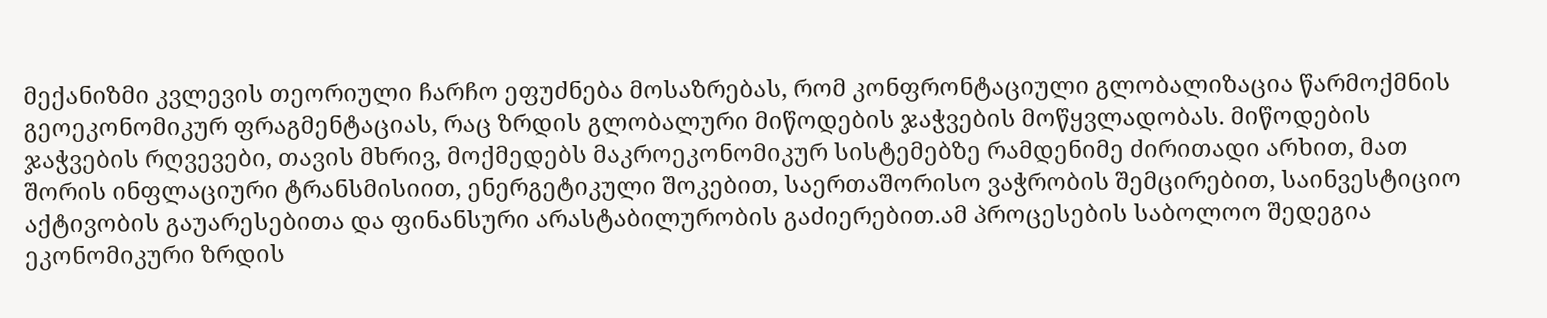მექანიზმი კვლევის თეორიული ჩარჩო ეფუძნება მოსაზრებას, რომ კონფრონტაციული გლობალიზაცია წარმოქმნის გეოეკონომიკურ ფრაგმენტაციას, რაც ზრდის გლობალური მიწოდების ჯაჭვების მოწყვლადობას. მიწოდების ჯაჭვების რღვევები, თავის მხრივ, მოქმედებს მაკროეკონომიკურ სისტემებზე რამდენიმე ძირითადი არხით, მათ შორის ინფლაციური ტრანსმისიით, ენერგეტიკული შოკებით, საერთაშორისო ვაჭრობის შემცირებით, საინვესტიციო აქტივობის გაუარესებითა და ფინანსური არასტაბილურობის გაძიერებით.ამ პროცესების საბოლოო შედეგია ეკონომიკური ზრდის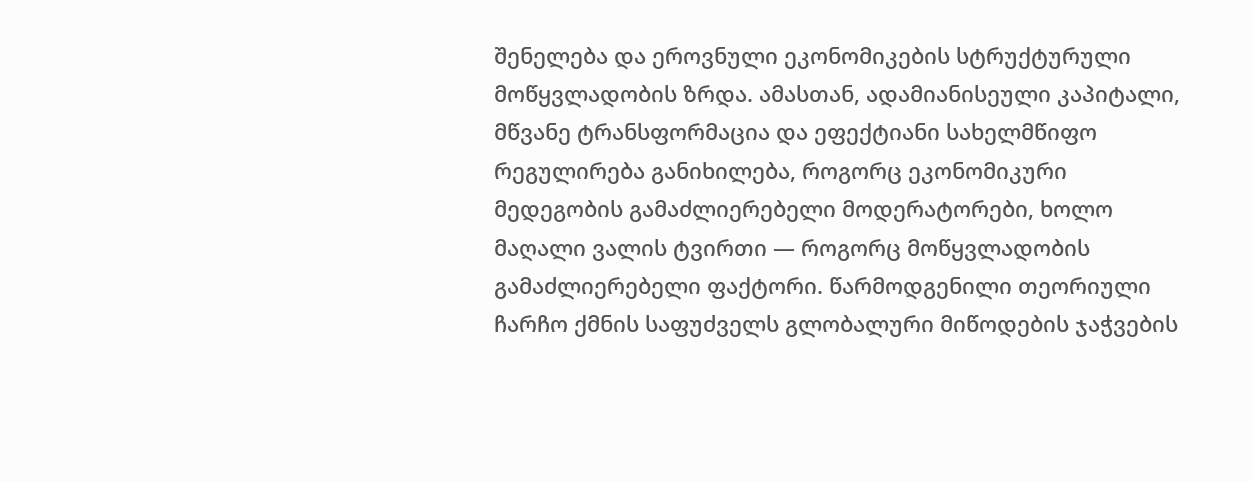შენელება და ეროვნული ეკონომიკების სტრუქტურული მოწყვლადობის ზრდა. ამასთან, ადამიანისეული კაპიტალი, მწვანე ტრანსფორმაცია და ეფექტიანი სახელმწიფო რეგულირება განიხილება, როგორც ეკონომიკური მედეგობის გამაძლიერებელი მოდერატორები, ხოლო მაღალი ვალის ტვირთი — როგორც მოწყვლადობის გამაძლიერებელი ფაქტორი. წარმოდგენილი თეორიული ჩარჩო ქმნის საფუძველს გლობალური მიწოდების ჯაჭვების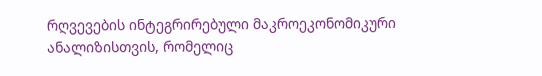რღვევების ინტეგრირებული მაკროეკონომიკური ანალიზისთვის, რომელიც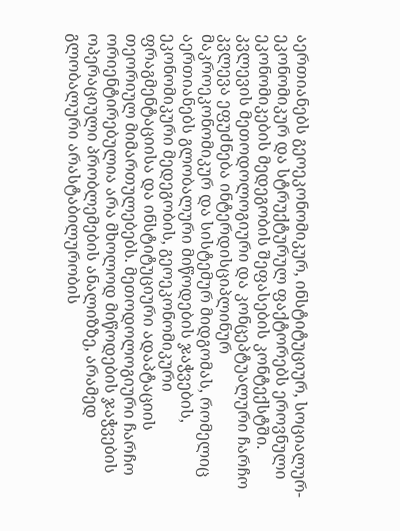აერთიანებს გეოეკონომიკურ, ინსტიტუციურ, სოციალურ-ეკონომიკურ და სტრუქტურულ ფაქტორებს ეროვნული ეკონომიკების მედეგობის შეფასების კონტექსტში. კვლევის მეთოდოლოგიური და კონცეპტუალური ჩარჩო კვლევა ეფუძნება ინტერდისციპლინურ მაკროეკონომიკურ და სისტემურ მიდგომას, რომელიც აერთიანებს გლობალური მიწოდების ჯაჭვების, ეკონომიკური მედეგობის, გეოეკონომიკური ფრაგმენტაციისა და ინსტიტუციური ადაპტაციის თეორიულ მიმართულებებს. მეთოდოლოგიური ჩარჩო ორიენტირებულია არა მხოლოდ მიწოდების ჯაჭვების ოპერაციული პრობლემების ანალიზზე, არამედ გლობალური არასტაბილურობის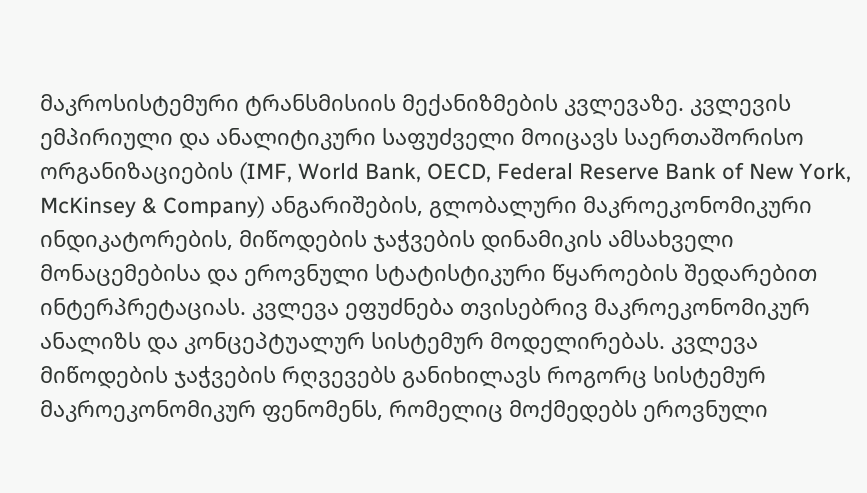მაკროსისტემური ტრანსმისიის მექანიზმების კვლევაზე. კვლევის ემპირიული და ანალიტიკური საფუძველი მოიცავს საერთაშორისო ორგანიზაციების (IMF, World Bank, OECD, Federal Reserve Bank of New York, McKinsey & Company) ანგარიშების, გლობალური მაკროეკონომიკური ინდიკატორების, მიწოდების ჯაჭვების დინამიკის ამსახველი მონაცემებისა და ეროვნული სტატისტიკური წყაროების შედარებით ინტერპრეტაციას. კვლევა ეფუძნება თვისებრივ მაკროეკონომიკურ ანალიზს და კონცეპტუალურ სისტემურ მოდელირებას. კვლევა მიწოდების ჯაჭვების რღვევებს განიხილავს როგორც სისტემურ მაკროეკონომიკურ ფენომენს, რომელიც მოქმედებს ეროვნული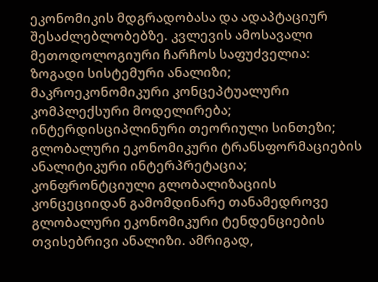ეკონომიკის მდგრადობასა და ადაპტაციურ შესაძლებლობებზე. კვლევის ამოსავალი მეთოდოლოგიური ჩარჩოს საფუძველია: ზოგადი სისტემური ანალიზი; მაკროეკონომიკური კონცეპტუალური კომპლექსური მოდელირება; ინტერდისციპლინური თეორიული სინთეზი; გლობალური ეკონომიკური ტრანსფორმაციების ანალიტიკური ინტერპრეტაცია; კონფრონტციული გლობალიზაციის კონცეციიდან გამომდინარე თანამედროვე გლობალური ეკონომიკური ტენდენციების თვისებრივი ანალიზი. ამრიგად,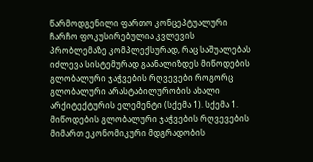წარმოდგენილი ფართო კონცეპტუალური ჩარჩო ფოკუსირებულია კვლევის პრობლემაზე კომპლექსურად, რაც საშუალებას იძლევა სისტემურად გაანალიზდეს მიწოდების გლობალური ჯაჭვების რღვევები როგორც გლობალური არასტაბილურობის ახალი არქიტექტურის ელემენტი (სქემა 1). სქემა 1. მიწოდების გლობალური ჯაჭვების რღვევების მიმართ ეკონომიკური მდგრადობის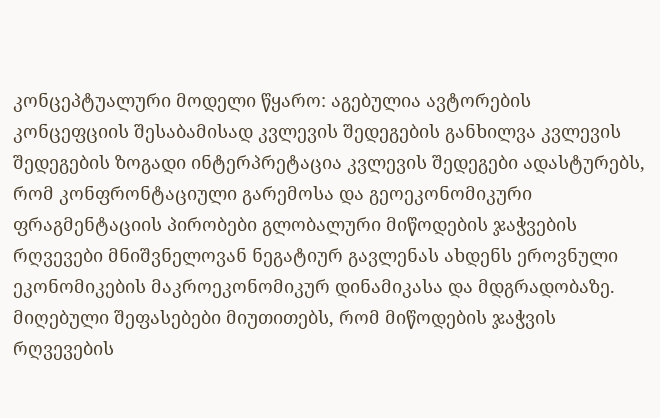კონცეპტუალური მოდელი წყარო: აგებულია ავტორების კონცეფციის შესაბამისად კვლევის შედეგების განხილვა კვლევის შედეგების ზოგადი ინტერპრეტაცია კვლევის შედეგები ადასტურებს, რომ კონფრონტაციული გარემოსა და გეოეკონომიკური ფრაგმენტაციის პირობები გლობალური მიწოდების ჯაჭვების რღვევები მნიშვნელოვან ნეგატიურ გავლენას ახდენს ეროვნული ეკონომიკების მაკროეკონომიკურ დინამიკასა და მდგრადობაზე. მიღებული შეფასებები მიუთითებს, რომ მიწოდების ჯაჭვის რღვევების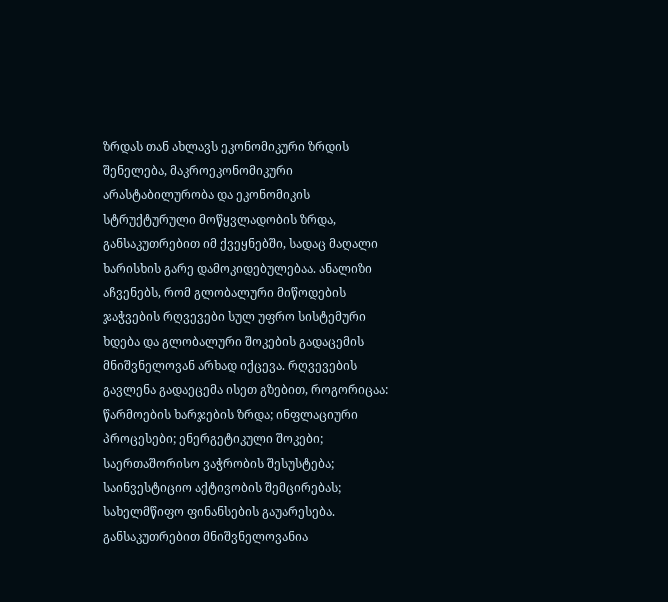ზრდას თან ახლავს ეკონომიკური ზრდის შენელება, მაკროეკონომიკური არასტაბილურობა და ეკონომიკის სტრუქტურული მოწყვლადობის ზრდა, განსაკუთრებით იმ ქვეყნებში, სადაც მაღალი ხარისხის გარე დამოკიდებულებაა. ანალიზი აჩვენებს, რომ გლობალური მიწოდების ჯაჭვების რღვევები სულ უფრო სისტემური ხდება და გლობალური შოკების გადაცემის მნიშვნელოვან არხად იქცევა. რღვევების გავლენა გადაეცემა ისეთ გზებით, როგორიცაა: წარმოების ხარჯების ზრდა; ინფლაციური პროცესები; ენერგეტიკული შოკები; საერთაშორისო ვაჭრობის შესუსტება; საინვესტიციო აქტივობის შემცირებას; სახელმწიფო ფინანსების გაუარესება. განსაკუთრებით მნიშვნელოვანია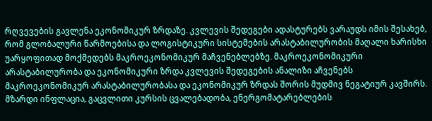რღვევების გავლენა ეკონომიკურ ზრდაზე. კვლევის შედეგები ადასტურებს ვარაუდს იმის შესახებ, რომ გლობალური წარმოებისა და ლოგისტიკური სისტემების არასტაბილურობის მაღალი ხარისხი უარყოფითად მოქმედებს მაკროეკონომიკურ მაჩვენებლებზე. მაკროეკონომიკური არასტაბილურობა და ეკონომიკური ზრდა კვლევის შედეგების ანალიზი აჩვენებს მაკროეკონომიკურ არასტაბილურობასა და ეკონომიკურ ზრდას შორის მუდმივ ნეგატიურ კავშირს. მზარდი ინფლაცია, გაცვლითი კურსის ცვალებადობა, ენერგომატარებლების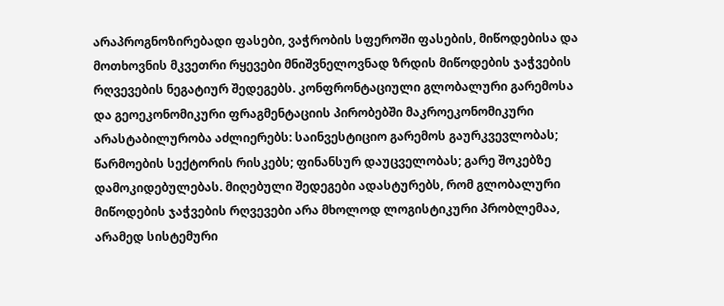არაპროგნოზირებადი ფასები, ვაჭრობის სფეროში ფასების, მიწოდებისა და მოთხოვნის მკვეთრი რყევები მნიშვნელოვნად ზრდის მიწოდების ჯაჭვების რღვევების ნეგატიურ შედეგებს. კონფრონტაციული გლობალური გარემოსა და გეოეკონომიკური ფრაგმენტაციის პირობებში მაკროეკონომიკური არასტაბილურობა აძლიერებს: საინვესტიციო გარემოს გაურკვევლობას; წარმოების სექტორის რისკებს; ფინანსურ დაუცველობას; გარე შოკებზე დამოკიდებულებას. მიღებული შედეგები ადასტურებს, რომ გლობალური მიწოდების ჯაჭვების რღვევები არა მხოლოდ ლოგისტიკური პრობლემაა, არამედ სისტემური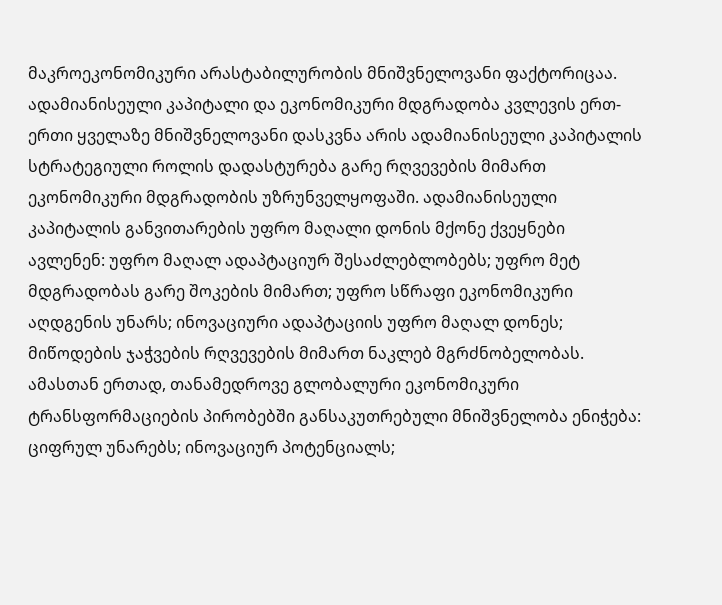მაკროეკონომიკური არასტაბილურობის მნიშვნელოვანი ფაქტორიცაა. ადამიანისეული კაპიტალი და ეკონომიკური მდგრადობა კვლევის ერთ-ერთი ყველაზე მნიშვნელოვანი დასკვნა არის ადამიანისეული კაპიტალის სტრატეგიული როლის დადასტურება გარე რღვევების მიმართ ეკონომიკური მდგრადობის უზრუნველყოფაში. ადამიანისეული კაპიტალის განვითარების უფრო მაღალი დონის მქონე ქვეყნები ავლენენ: უფრო მაღალ ადაპტაციურ შესაძლებლობებს; უფრო მეტ მდგრადობას გარე შოკების მიმართ; უფრო სწრაფი ეკონომიკური აღდგენის უნარს; ინოვაციური ადაპტაციის უფრო მაღალ დონეს; მიწოდების ჯაჭვების რღვევების მიმართ ნაკლებ მგრძნობელობას. ამასთან ერთად, თანამედროვე გლობალური ეკონომიკური ტრანსფორმაციების პირობებში განსაკუთრებული მნიშვნელობა ენიჭება: ციფრულ უნარებს; ინოვაციურ პოტენციალს;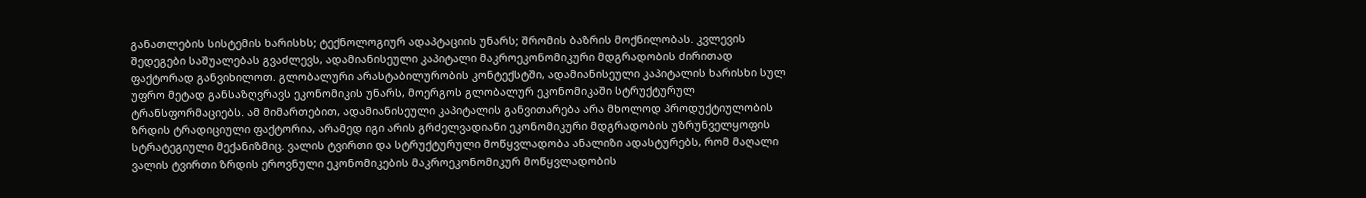განათლების სისტემის ხარისხს; ტექნოლოგიურ ადაპტაციის უნარს; შრომის ბაზრის მოქნილობას. კვლევის შედეგები საშუალებას გვაძლევს, ადამიანისეული კაპიტალი მაკროეკონომიკური მდგრადობის ძირითად ფაქტორად განვიხილოთ. გლობალური არასტაბილურობის კონტექსტში, ადამიანისეული კაპიტალის ხარისხი სულ უფრო მეტად განსაზღვრავს ეკონომიკის უნარს, მოერგოს გლობალურ ეკონომიკაში სტრუქტურულ ტრანსფორმაციებს. ამ მიმართებით, ადამიანისეული კაპიტალის განვითარება არა მხოლოდ პროდუქტიულობის ზრდის ტრადიციული ფაქტორია, არამედ იგი არის გრძელვადიანი ეკონომიკური მდგრადობის უზრუნველყოფის სტრატეგიული მექანიზმიც. ვალის ტვირთი და სტრუქტურული მოწყვლადობა ანალიზი ადასტურებს, რომ მაღალი ვალის ტვირთი ზრდის ეროვნული ეკონომიკების მაკროეკონომიკურ მოწყვლადობის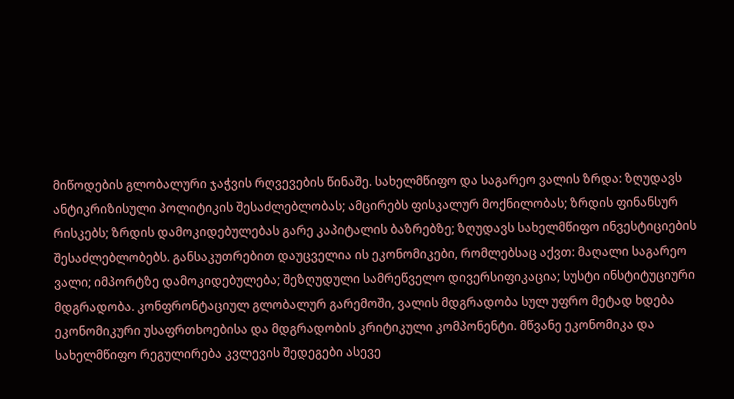მიწოდების გლობალური ჯაჭვის რღვევების წინაშე. სახელმწიფო და საგარეო ვალის ზრდა: ზღუდავს ანტიკრიზისული პოლიტიკის შესაძლებლობას; ამცირებს ფისკალურ მოქნილობას; ზრდის ფინანსურ რისკებს; ზრდის დამოკიდებულებას გარე კაპიტალის ბაზრებზე; ზღუდავს სახელმწიფო ინვესტიციების შესაძლებლობებს. განსაკუთრებით დაუცველია ის ეკონომიკები, რომლებსაც აქვთ: მაღალი საგარეო ვალი; იმპორტზე დამოკიდებულება; შეზღუდული სამრეწველო დივერსიფიკაცია; სუსტი ინსტიტუციური მდგრადობა. კონფრონტაციულ გლობალურ გარემოში, ვალის მდგრადობა სულ უფრო მეტად ხდება ეკონომიკური უსაფრთხოებისა და მდგრადობის კრიტიკული კომპონენტი. მწვანე ეკონომიკა და სახელმწიფო რეგულირება კვლევის შედეგები ასევე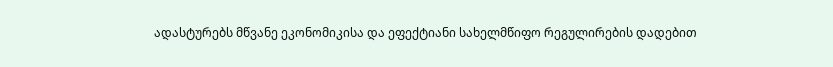ადასტურებს მწვანე ეკონომიკისა და ეფექტიანი სახელმწიფო რეგულირების დადებით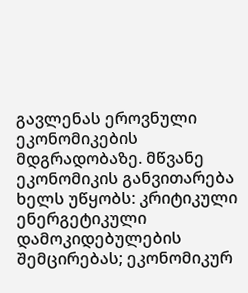გავლენას ეროვნული ეკონომიკების მდგრადობაზე. მწვანე ეკონომიკის განვითარება ხელს უწყობს: კრიტიკული ენერგეტიკული დამოკიდებულების შემცირებას; ეკონომიკურ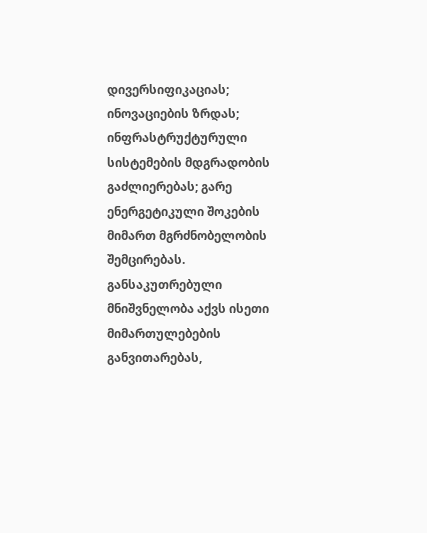დივერსიფიკაციას; ინოვაციების ზრდას; ინფრასტრუქტურული სისტემების მდგრადობის გაძლიერებას; გარე ენერგეტიკული შოკების მიმართ მგრძნობელობის შემცირებას. განსაკუთრებული მნიშვნელობა აქვს ისეთი მიმართულებების განვითარებას,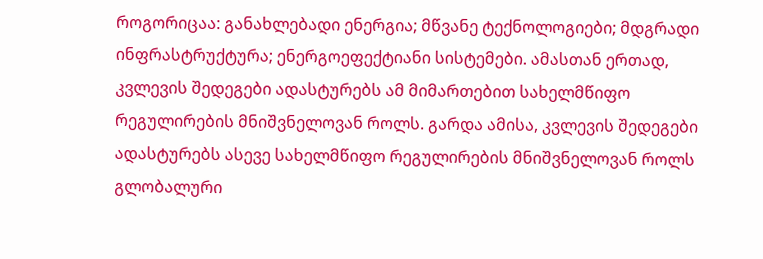როგორიცაა: განახლებადი ენერგია; მწვანე ტექნოლოგიები; მდგრადი ინფრასტრუქტურა; ენერგოეფექტიანი სისტემები. ამასთან ერთად, კვლევის შედეგები ადასტურებს ამ მიმართებით სახელმწიფო რეგულირების მნიშვნელოვან როლს. გარდა ამისა, კვლევის შედეგები ადასტურებს ასევე სახელმწიფო რეგულირების მნიშვნელოვან როლს გლობალური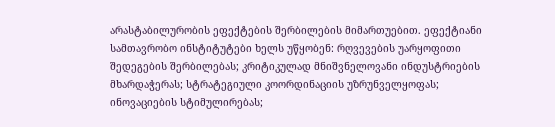არასტაბილურობის ეფექტების შერბილების მიმართუებით. ეფექტიანი სამთავრობო ინსტიტუტები ხელს უწყობენ: რღვევების უარყოფითი შედეგების შერბილებას; კრიტიკულად მნიშვნელოვანი ინდუსტრიების მხარდაჭერას; სტრატეგიული კოორდინაციის უზრუნველყოფას; ინოვაციების სტიმულირებას;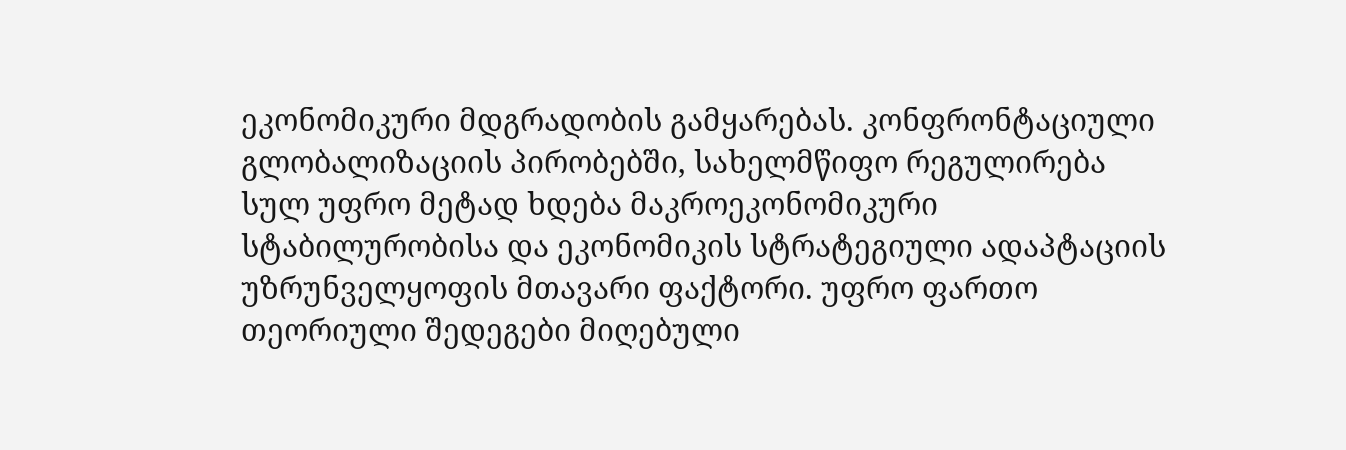ეკონომიკური მდგრადობის გამყარებას. კონფრონტაციული გლობალიზაციის პირობებში, სახელმწიფო რეგულირება სულ უფრო მეტად ხდება მაკროეკონომიკური სტაბილურობისა და ეკონომიკის სტრატეგიული ადაპტაციის უზრუნველყოფის მთავარი ფაქტორი. უფრო ფართო თეორიული შედეგები მიღებული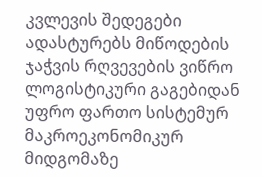კვლევის შედეგები ადასტურებს მიწოდების ჯაჭვის რღვევების ვიწრო ლოგისტიკური გაგებიდან უფრო ფართო სისტემურ მაკროეკონომიკურ მიდგომაზე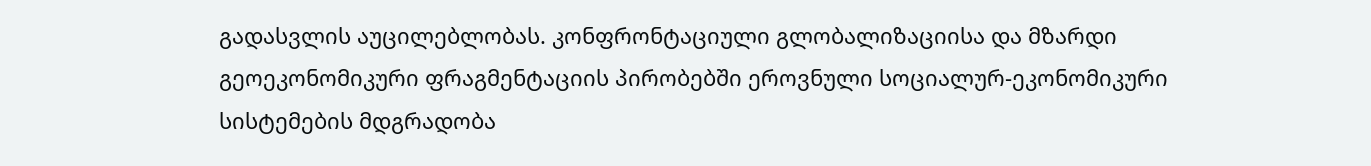გადასვლის აუცილებლობას. კონფრონტაციული გლობალიზაციისა და მზარდი გეოეკონომიკური ფრაგმენტაციის პირობებში ეროვნული სოციალურ-ეკონომიკური სისტემების მდგრადობა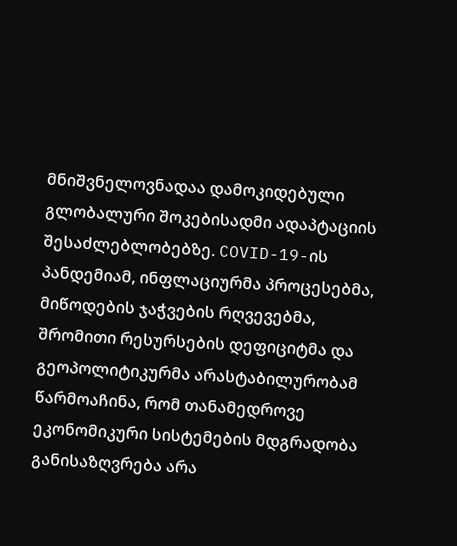მნიშვნელოვნადაა დამოკიდებული გლობალური შოკებისადმი ადაპტაციის შესაძლებლობებზე. COVID-19-ის პანდემიამ, ინფლაციურმა პროცესებმა, მიწოდების ჯაჭვების რღვევებმა, შრომითი რესურსების დეფიციტმა და გეოპოლიტიკურმა არასტაბილურობამ წარმოაჩინა, რომ თანამედროვე ეკონომიკური სისტემების მდგრადობა განისაზღვრება არა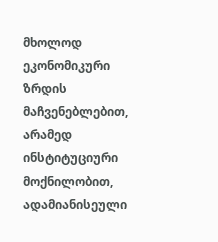მხოლოდ ეკონომიკური ზრდის მაჩვენებლებით, არამედ ინსტიტუციური მოქნილობით, ადამიანისეული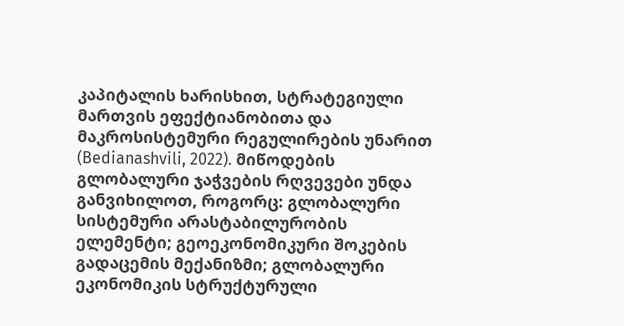კაპიტალის ხარისხით, სტრატეგიული მართვის ეფექტიანობითა და მაკროსისტემური რეგულირების უნარით (Bedianashvili, 2022). მიწოდების გლობალური ჯაჭვების რღვევები უნდა განვიხილოთ, როგორც: გლობალური სისტემური არასტაბილურობის ელემენტი; გეოეკონომიკური შოკების გადაცემის მექანიზმი; გლობალური ეკონომიკის სტრუქტურული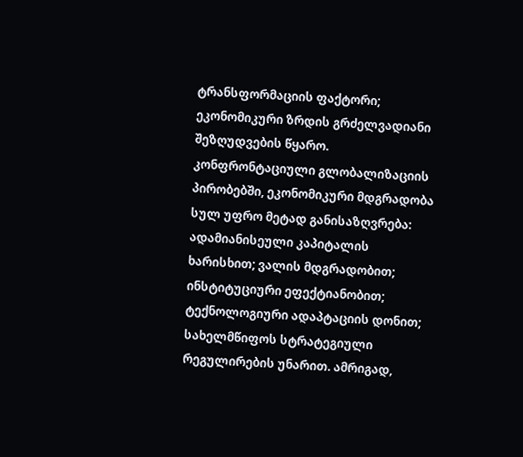ტრანსფორმაციის ფაქტორი; ეკონომიკური ზრდის გრძელვადიანი შეზღუდვების წყარო. კონფრონტაციული გლობალიზაციის პირობებში, ეკონომიკური მდგრადობა სულ უფრო მეტად განისაზღვრება: ადამიანისეული კაპიტალის ხარისხით; ვალის მდგრადობით; ინსტიტუციური ეფექტიანობით; ტექნოლოგიური ადაპტაციის დონით; სახელმწიფოს სტრატეგიული რეგულირების უნარით. ამრიგად,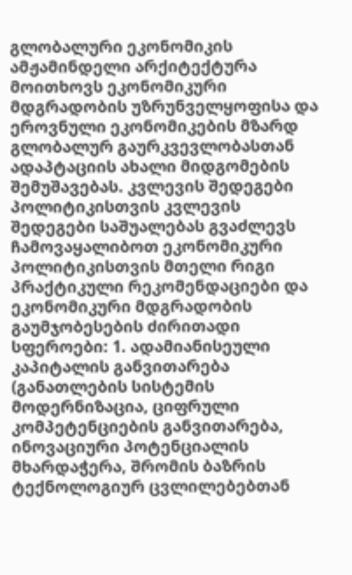გლობალური ეკონომიკის ამჟამინდელი არქიტექტურა მოითხოვს ეკონომიკური მდგრადობის უზრუნველყოფისა და ეროვნული ეკონომიკების მზარდ გლობალურ გაურკვევლობასთან ადაპტაციის ახალი მიდგომების შემუშავებას. კვლევის შედეგები პოლიტიკისთვის კვლევის შედეგები საშუალებას გვაძლევს ჩამოვაყალიბოთ ეკონომიკური პოლიტიკისთვის მთელი რიგი პრაქტიკული რეკომენდაციები და ეკონომიკური მდგრადობის გაუმჯობესების ძირითადი სფეროები: 1. ადამიანისეული კაპიტალის განვითარება (განათლების სისტემის მოდერნიზაცია, ციფრული კომპეტენციების განვითარება, ინოვაციური პოტენციალის მხარდაჭერა, შრომის ბაზრის ტექნოლოგიურ ცვლილებებთან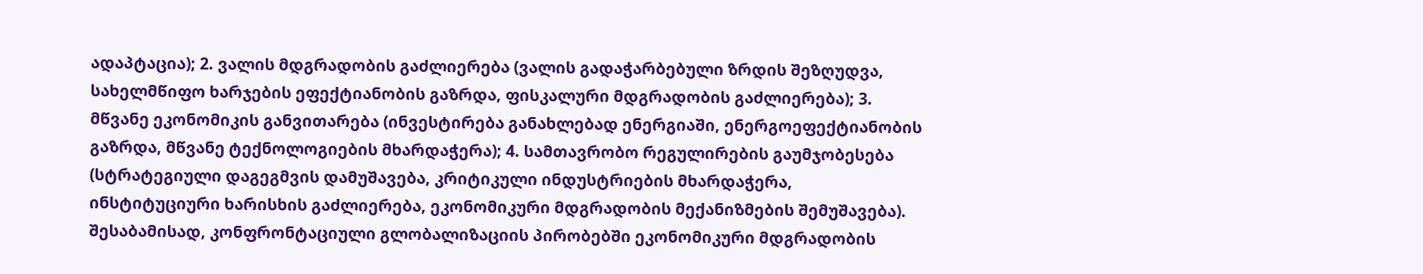ადაპტაცია); 2. ვალის მდგრადობის გაძლიერება (ვალის გადაჭარბებული ზრდის შეზღუდვა, სახელმწიფო ხარჯების ეფექტიანობის გაზრდა, ფისკალური მდგრადობის გაძლიერება); 3. მწვანე ეკონომიკის განვითარება (ინვესტირება განახლებად ენერგიაში, ენერგოეფექტიანობის გაზრდა, მწვანე ტექნოლოგიების მხარდაჭერა); 4. სამთავრობო რეგულირების გაუმჯობესება (სტრატეგიული დაგეგმვის დამუშავება, კრიტიკული ინდუსტრიების მხარდაჭერა, ინსტიტუციური ხარისხის გაძლიერება, ეკონომიკური მდგრადობის მექანიზმების შემუშავება). შესაბამისად, კონფრონტაციული გლობალიზაციის პირობებში ეკონომიკური მდგრადობის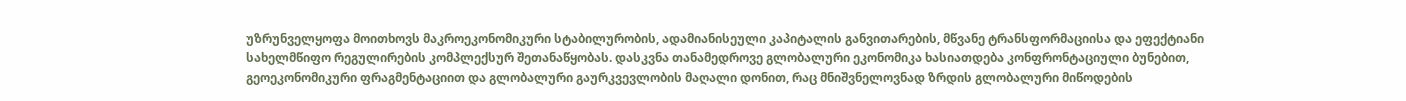უზრუნველყოფა მოითხოვს მაკროეკონომიკური სტაბილურობის, ადამიანისეული კაპიტალის განვითარების, მწვანე ტრანსფორმაციისა და ეფექტიანი სახელმწიფო რეგულირების კომპლექსურ შეთანაწყობას. დასკვნა თანამედროვე გლობალური ეკონომიკა ხასიათდება კონფრონტაციული ბუნებით, გეოეკონომიკური ფრაგმენტაციით და გლობალური გაურკვევლობის მაღალი დონით, რაც მნიშვნელოვნად ზრდის გლობალური მიწოდების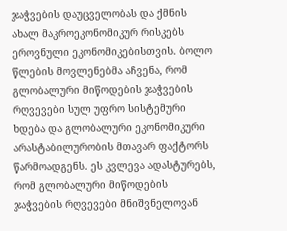ჯაჭვების დაუცველობას და ქმნის ახალ მაკროეკონომიკურ რისკებს ეროვნული ეკონომიკებისთვის. ბოლო წლების მოვლენებმა აჩვენა, რომ გლობალური მიწოდების ჯაჭვების რღვევები სულ უფრო სისტემური ხდება და გლობალური ეკონომიკური არასტაბილურობის მთავარ ფაქტორს წარმოადგენს. ეს კვლევა ადასტურებს, რომ გლობალური მიწოდების ჯაჭვების რღვევები მნიშვნელოვან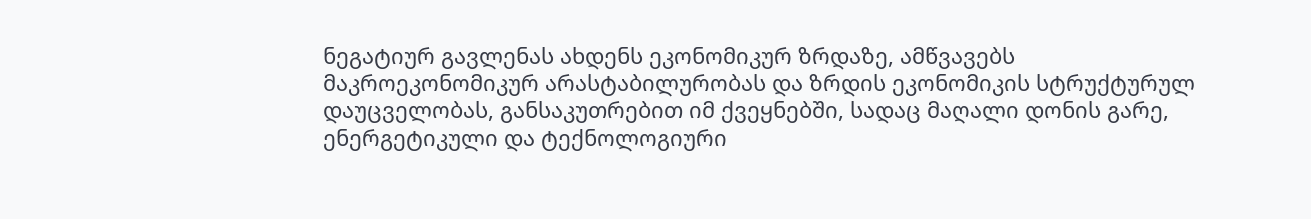ნეგატიურ გავლენას ახდენს ეკონომიკურ ზრდაზე, ამწვავებს მაკროეკონომიკურ არასტაბილურობას და ზრდის ეკონომიკის სტრუქტურულ დაუცველობას, განსაკუთრებით იმ ქვეყნებში, სადაც მაღალი დონის გარე, ენერგეტიკული და ტექნოლოგიური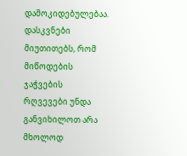დამოკიდებულებაა. დასკვნები მიუთითებს, რომ მიწოდების ჯაჭვების რღვევები უნდა განვიხილოთ არა მხოლოდ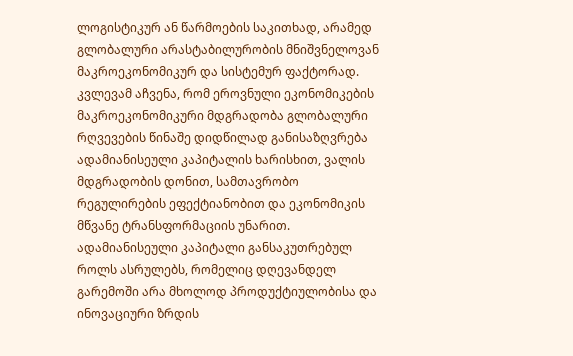ლოგისტიკურ ან წარმოების საკითხად, არამედ გლობალური არასტაბილურობის მნიშვნელოვან მაკროეკონომიკურ და სისტემურ ფაქტორად. კვლევამ აჩვენა, რომ ეროვნული ეკონომიკების მაკროეკონომიკური მდგრადობა გლობალური რღვევების წინაშე დიდწილად განისაზღვრება ადამიანისეული კაპიტალის ხარისხით, ვალის მდგრადობის დონით, სამთავრობო რეგულირების ეფექტიანობით და ეკონომიკის მწვანე ტრანსფორმაციის უნარით. ადამიანისეული კაპიტალი განსაკუთრებულ როლს ასრულებს, რომელიც დღევანდელ გარემოში არა მხოლოდ პროდუქტიულობისა და ინოვაციური ზრდის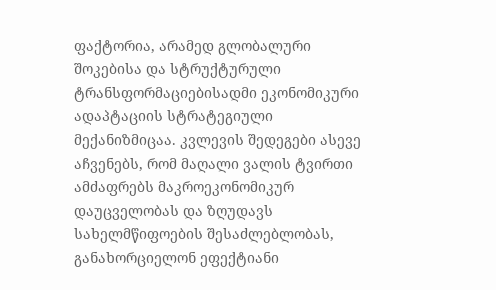ფაქტორია, არამედ გლობალური შოკებისა და სტრუქტურული ტრანსფორმაციებისადმი ეკონომიკური ადაპტაციის სტრატეგიული მექანიზმიცაა. კვლევის შედეგები ასევე აჩვენებს, რომ მაღალი ვალის ტვირთი ამძაფრებს მაკროეკონომიკურ დაუცველობას და ზღუდავს სახელმწიფოების შესაძლებლობას, განახორციელონ ეფექტიანი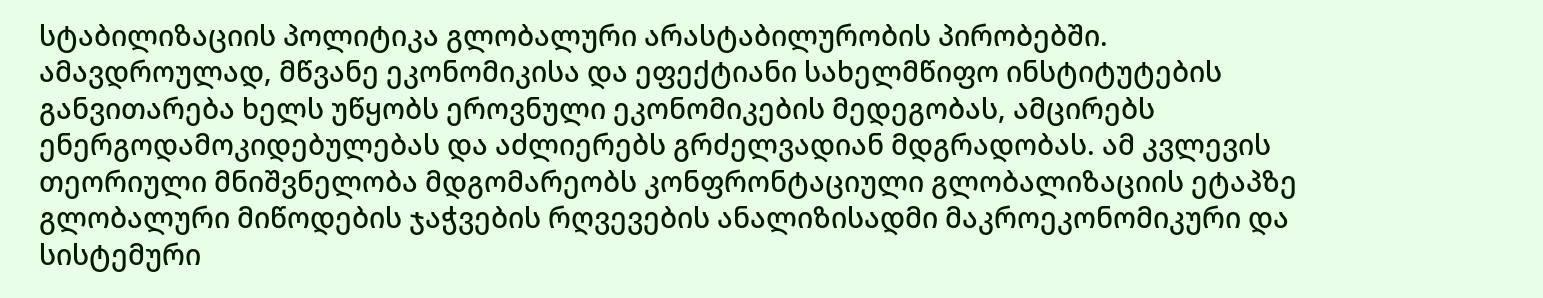სტაბილიზაციის პოლიტიკა გლობალური არასტაბილურობის პირობებში. ამავდროულად, მწვანე ეკონომიკისა და ეფექტიანი სახელმწიფო ინსტიტუტების განვითარება ხელს უწყობს ეროვნული ეკონომიკების მედეგობას, ამცირებს ენერგოდამოკიდებულებას და აძლიერებს გრძელვადიან მდგრადობას. ამ კვლევის თეორიული მნიშვნელობა მდგომარეობს კონფრონტაციული გლობალიზაციის ეტაპზე გლობალური მიწოდების ჯაჭვების რღვევების ანალიზისადმი მაკროეკონომიკური და სისტემური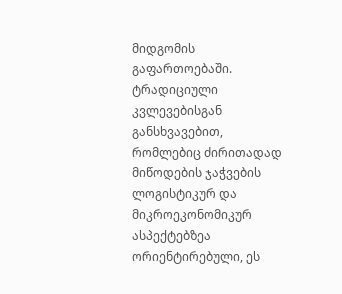მიდგომის გაფართოებაში. ტრადიციული კვლევებისგან განსხვავებით, რომლებიც ძირითადად მიწოდების ჯაჭვების ლოგისტიკურ და მიკროეკონომიკურ ასპექტებზეა ორიენტირებული, ეს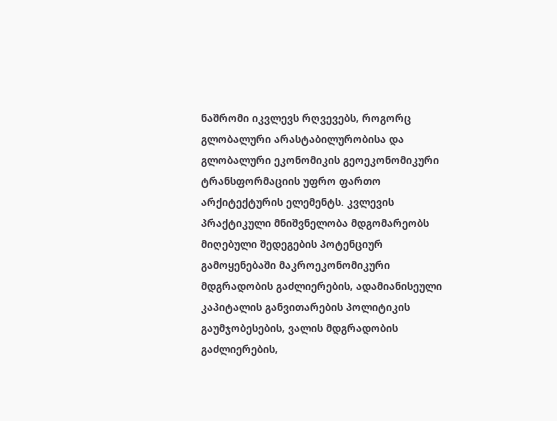ნაშრომი იკვლევს რღვევებს, როგორც გლობალური არასტაბილურობისა და გლობალური ეკონომიკის გეოეკონომიკური ტრანსფორმაციის უფრო ფართო არქიტექტურის ელემენტს. კვლევის პრაქტიკული მნიშვნელობა მდგომარეობს მიღებული შედეგების პოტენციურ გამოყენებაში მაკროეკონომიკური მდგრადობის გაძლიერების, ადამიანისეული კაპიტალის განვითარების პოლიტიკის გაუმჯობესების, ვალის მდგრადობის გაძლიერების,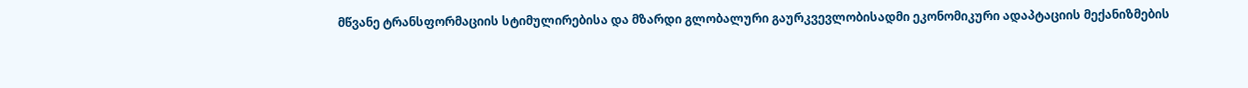მწვანე ტრანსფორმაციის სტიმულირებისა და მზარდი გლობალური გაურკვევლობისადმი ეკონომიკური ადაპტაციის მექანიზმების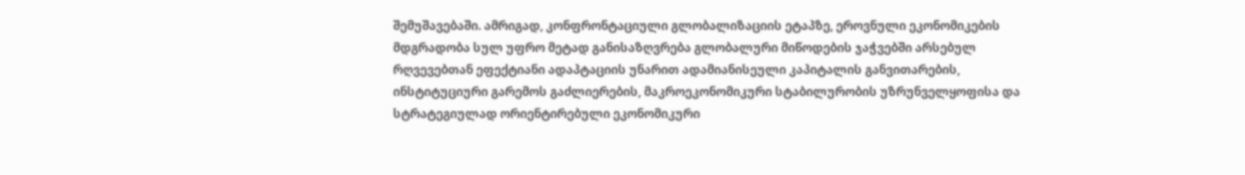შემუშავებაში. ამრიგად, კონფრონტაციული გლობალიზაციის ეტაპზე, ეროვნული ეკონომიკების მდგრადობა სულ უფრო მეტად განისაზღვრება გლობალური მიწოდების ჯაჭვებში არსებულ რღვევებთან ეფექტიანი ადაპტაციის უნარით ადამიანისეული კაპიტალის განვითარების, ინსტიტუციური გარემოს გაძლიერების, მაკროეკონომიკური სტაბილურობის უზრუნველყოფისა და სტრატეგიულად ორიენტირებული ეკონომიკური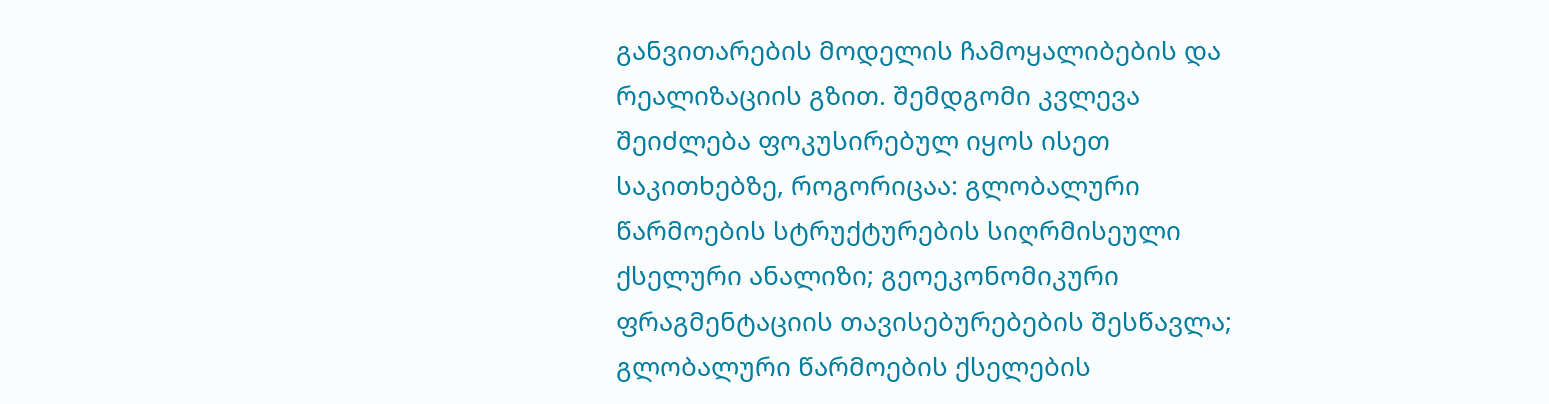განვითარების მოდელის ჩამოყალიბების და რეალიზაციის გზით. შემდგომი კვლევა შეიძლება ფოკუსირებულ იყოს ისეთ საკითხებზე, როგორიცაა: გლობალური წარმოების სტრუქტურების სიღრმისეული ქსელური ანალიზი; გეოეკონომიკური ფრაგმენტაციის თავისებურებების შესწავლა; გლობალური წარმოების ქსელების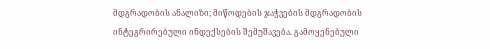მდგრადობის ანალიზი; მიწოდების ჯაჭვების მდგრადობის ინტეგრირებული ინდექსების შემუშავება. გამოყენებული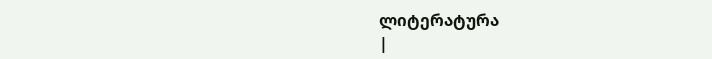ლიტერატურა
|